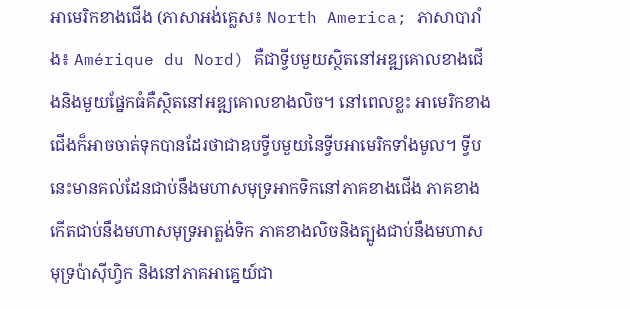អាមេរិកខាងជើង (ភាសាអង់គ្លេស៖ North America; ភាសាបារាំង៖ Amérique du Nord) គឺជាទ្វីបមួយស្ថិតនៅអឌ្ឍគោលខាងជើងនិងមួយផ្នែកធំគឺស្ថិតនៅអឌ្ឍគោលខាងលិច។ នៅពេលខ្លះ អាមេរិកខាងជើងក៏អាចចាត់ទុកបានដែរថាជាឧបទ្វីបមួយនៃទ្វីបអាមេរិកទាំងមូល។ ទ្វីបនេះមានគល់ដែនជាប់នឹងមហាសមុទ្រអាកទិកនៅភាគខាងជើង ភាគខាងកើតជាប់នឹងមហាសមុទ្រអាត្លង់ទិក ភាគខាងលិចនិងត្បូងជាប់នឹងមហាសមុទ្រប៉ាស៊ីហ្វិក និងនៅភាគអាគ្នេយ៍ជា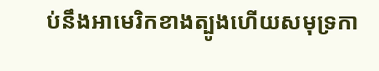ប់នឹងអាមេរិកខាងត្បូងហើយសមុទ្រកា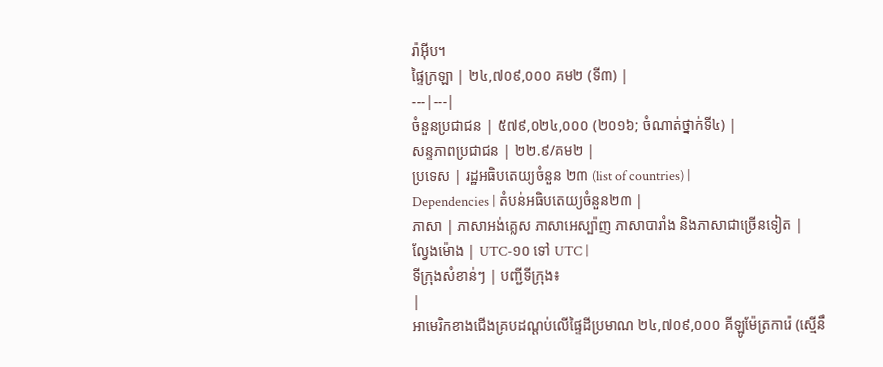រ៉ាអ៊ីប។
ផ្ទៃក្រឡា | ២៤,៧០៩,០០០ គម២ (ទី៣) |
---|---|
ចំនួនប្រជាជន | ៥៧៩,០២៤,០០០ (២០១៦; ចំណាត់ថ្នាក់ទី៤) |
សន្ទភាពប្រជាជន | ២២.៩/គម២ |
ប្រទេស | រដ្ឋអធិបតេយ្យចំនួន ២៣ (list of countries) |
Dependencies | តំបន់អធិបតេយ្យចំនួន២៣ |
ភាសា | ភាសាអង់គ្លេស ភាសាអេស្ប៉ាញ ភាសាបារាំង និងភាសាជាច្រើនទៀត |
ល្វែងម៉ោង | UTC-១០ ទៅ UTC |
ទីក្រុងសំខាន់ៗ | បញ្ជីទីក្រុង៖
|
អាមេរិកខាងជើងគ្របដណ្តប់លើផ្ទៃដីប្រមាណ ២៤,៧០៩,០០០ គីឡូម៉ែត្រការ៉េ (ស្មើនឹ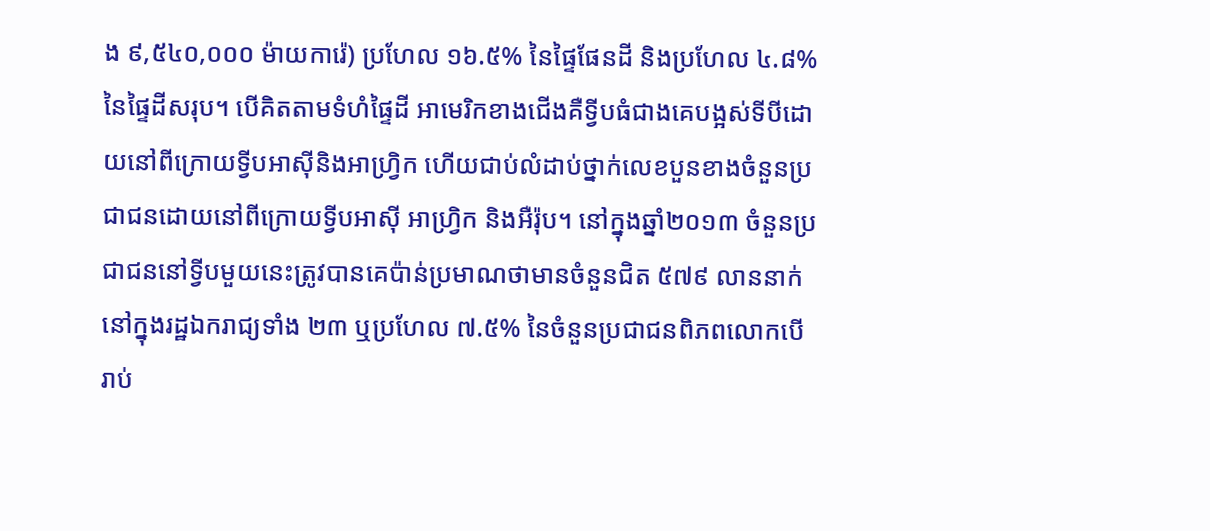ង ៩,៥៤០,០០០ ម៉ាយការ៉េ) ប្រហែល ១៦.៥% នៃផ្ទៃផែនដី និងប្រហែល ៤.៨% នៃផ្ទៃដីសរុប។ បើគិតតាមទំហំផ្ទៃដី អាមេរិកខាងជើងគឺទ្វីបធំជាងគេបង្អស់ទីបីដោយនៅពីក្រោយទ្វីបអាស៊ីនិងអាហ្រ្វិក ហើយជាប់លំដាប់ថ្នាក់លេខបួនខាងចំនួនប្រជាជនដោយនៅពីក្រោយទ្វីបអាស៊ី អាហ្រ្វិក និងអឺរ៉ុប។ នៅក្នុងឆ្នាំ២០១៣ ចំនួនប្រជាជននៅទ្វីបមួយនេះត្រូវបានគេប៉ាន់ប្រមាណថាមានចំនួនជិត ៥៧៩ លាននាក់នៅក្នុងរដ្ឋឯករាជ្យទាំង ២៣ ឬប្រហែល ៧.៥% នៃចំនួនប្រជាជនពិភពលោកបើរាប់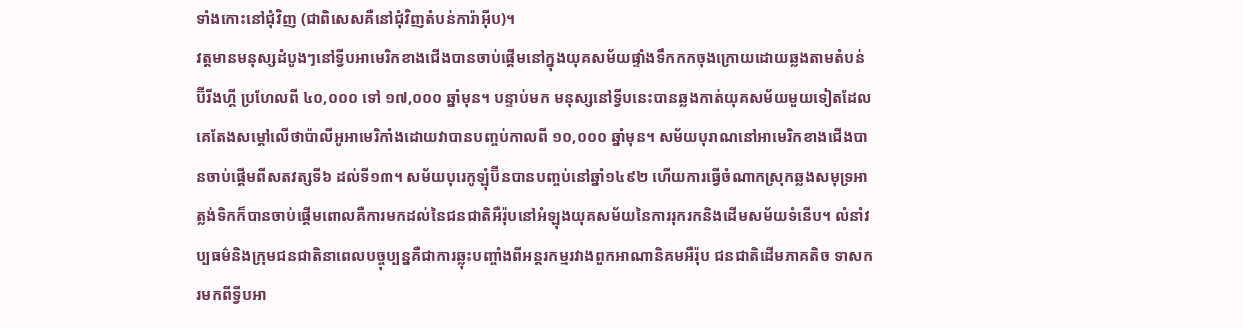ទាំងកោះនៅជុំវិញ (ជាពិសេសគឺនៅជុំវិញតំបន់ការ៉ាអ៊ីប)។
វត្តមានមនុស្សដំបូងៗនៅទ្វីបអាមេរិកខាងជើងបានចាប់ផ្តើមនៅក្នុងយុគសម័យផ្ទាំងទឹកកកចុងក្រោយដោយឆ្លងតាមតំបន់ប៊ីរីងហ្គី ប្រហែលពី ៤០,០០០ ទៅ ១៧,០០០ ឆ្នាំមុន។ បន្ទាប់មក មនុស្សនៅទ្វីបនេះបានឆ្លងកាត់យុគសម័យមួយទៀតដែលគេតែងសម្តៅលើថាប៉ាលីអូអាមេរិកាំងដោយវាបានបញ្ចប់កាលពី ១០,០០០ ឆ្នាំមុន។ សម័យបុរាណនៅអាមេរិកខាងជើងបានចាប់ផ្តើមពីសតវត្សទី៦ ដល់ទី១៣។ សម័យបុរេកូឡុំប៊ីនបានបញ្ចប់នៅឆ្នាំ១៤៩២ ហើយការធ្វើចំណាកស្រុកឆ្លងសមុទ្រអាត្លង់ទិកក៏បានចាប់ផ្តើមពោលគឺការមកដល់នៃជនជាតិអឺរ៉ុបនៅអំឡុងយុគសម័យនៃការរុករកនិងដើមសម័យទំនើប។ លំនាំវប្បធម៌និងក្រុមជនជាតិនាពេលបច្ចុប្បន្នគឺជាការឆ្លុះបញ្ចាំងពីអន្តរកម្មរវាងពួកអាណានិគមអឺរ៉ុប ជនជាតិដើមភាគតិច ទាសករមកពីទ្វីបអា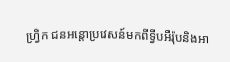ហ្វ្រិក ជនអន្តោប្រវេសន៍មកពីទ្វីបអឺរ៉ុបនិងអា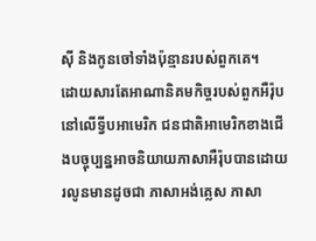ស៊ី និងកូនចៅទាំងប៉ុន្មានរបស់ពួកគេ។
ដោយសារតែអាណានិគមកិច្ចរបស់ពួកអឺរ៉ុបនៅលើទ្វីបអាមេរិក ជនជាតិអាមេរិកខាងជើងបច្ចុប្បន្នអាចនិយាយភាសាអឺរ៉ុបបានដោយរលូនមានដូចជា ភាសាអង់គ្លេស ភាសា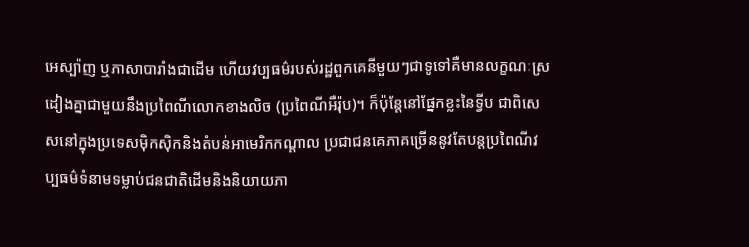អេស្ប៉ាញ ឬភាសាបារាំងជាដើម ហើយវប្បធម៌របស់រដ្ឋពួកគេនីមួយៗជាទូទៅគឺមានលក្ខណៈស្រដៀងគ្នាជាមួយនឹងប្រពៃណីលោកខាងលិច (ប្រពៃណីអឺរ៉ុប)។ ក៏ប៉ុន្តែនៅផ្នែកខ្លះនៃទ្វីប ជាពិសេសនៅក្នុងប្រទេសម៉ិកស៊ិកនិងតំបន់អាមេរិកកណ្តាល ប្រជាជនគេភាគច្រើននូវតែបន្តប្រពៃណីវប្បធម៌ទំនាមទម្លាប់ជនជាតិដើមនិងនិយាយភា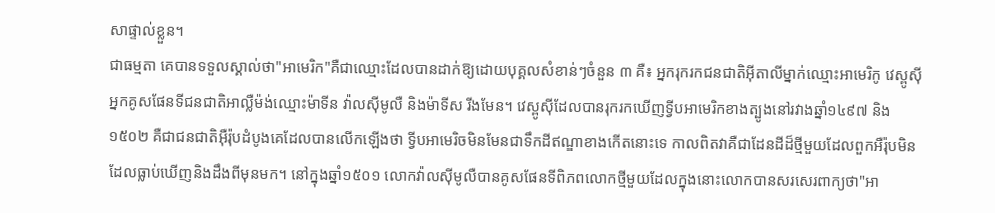សាផ្ទាល់ខ្លួន។
ជាធម្មតា គេបានទទួលស្គាល់ថា"អាមេរិក"គឺជាឈ្មោះដែលបានដាក់ឱ្យដោយបុគ្គលសំខាន់ៗចំនួន ៣ គឺ៖ អ្នករុករកជនជាតិអ៊ីតាលីម្នាក់ឈ្មោះអាមេរិកូ វេស្ពូស៊ី អ្នកគូសផែនទីជនជាតិអាល្លឺម៉ង់ឈ្មោះម៉ាទីន វ៉ាលស៊ីមូលឺ និងម៉ាទីស រីងមែន។ វេស្ពូស៊ីដែលបានរុករកឃើញទ្វីបអាមេរិកខាងត្បូងនៅរវាងឆ្នាំ១៤៩៧ និង១៥០២ គឺជាជនជាតិអ៊ឺរ៉ុបដំបូងគេដែលបានលើកឡើងថា ទ្វីបអាមេរិចមិនមែនជាទឹកដីឥណ្ឌាខាងកើតនោះទេ កាលពិតវាគឺជាដែនដីដ៏ថ្មីមួយដែលពួកអឺរ៉ុបមិនដែលធ្លាប់ឃើញនិងដឹងពីមុនមក។ នៅក្នុងឆ្នាំ១៥០១ លោកវ៉ាលស៊ីមូលឺបានគូសផែនទីពិភពលោកថ្មីមួយដែលក្នុងនោះលោកបានសរសេរពាក្យថា"អា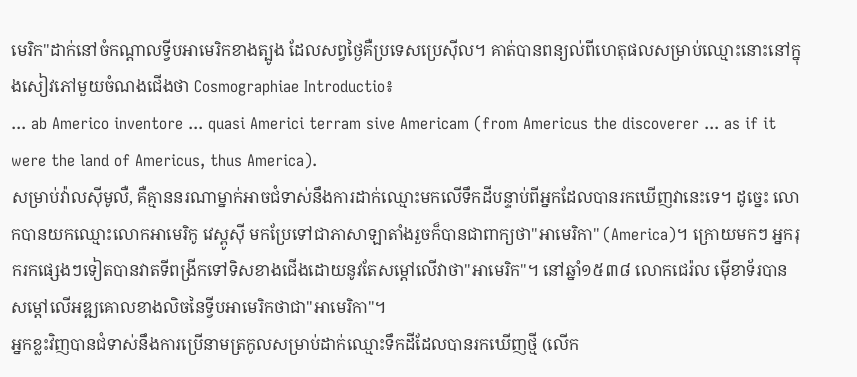មេរិក"ដាក់នៅចំកណ្តាលទ្វីបអាមេរិកខាងត្បូង ដែលសព្វថ្ងៃគឺប្រទេសប្រេស៊ីល។ គាត់បានពន្យល់ពីហេតុផលសម្រាប់ឈ្មោះនោះនៅក្នុងសៀវភៅមួយចំណងជើងថា Cosmographiae Introductio៖
... ab Americo inventore ... quasi Americi terram sive Americam (from Americus the discoverer ... as if it were the land of Americus, thus America).
សម្រាប់វ៉ាលស៊ីមូលឺ, គឺគ្មាននរណាម្នាក់អាចជំទាស់នឹងការដាក់ឈ្មោះមកលើទឹកដីបន្ទាប់ពីអ្នកដែលបានរកឃើញវានេះទេ។ ដូច្នេះ លោកបានយកឈ្មោះលោកអាមេរិកូ វេស្ពូស៊ី មកប្រែទៅជាភាសាឡាតាំងរួចក៏បានជាពាក្យថា"អាមេរិកា" (America)។ ក្រោយមកៗ អ្នករុករកផ្សេងៗទៀតបានវាតទីពង្រីកទៅទិសខាងជើងដោយនូវតែសម្តៅលើវាថា"អាមេរិក"។ នៅឆ្នាំ១៥៣៨ លោកជេរ៉ល ម៉ើខាទ័របានសម្តៅលើអឌ្ឍគោលខាងលិចនៃទ្វីបអាមេរិកថាជា"អាមេរិកា"។
អ្នកខ្លះវិញបានជំទាស់នឹងការប្រើនាមត្រកូលសម្រាប់ដាក់ឈ្មោះទឹកដីដែលបានរកឃើញថ្មី (លើក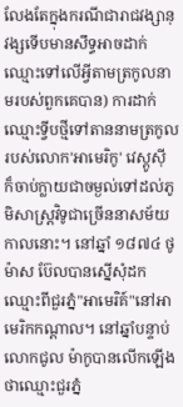លែងតែក្នុងករណីជារាជវង្សានុវង្សទើបមានសឹទ្ធអាចដាក់ឈ្មោះទៅលើអ្វីតាមត្រកូលនាមរបស់ពួកគេបាន) ការដាក់ឈ្មោះទ្វីបថ្មីទៅតាននាមត្រកូលរបស់លោក'អាមេរិកូ' វេស្ពូស៊ី ក៏ចាប់ក្លាយជាចម្ងល់ទៅដល់ភូមិសាស្រ្តវិទូជាច្រើននាសម័យកាលនោះ។ នៅឆ្នាំ ១៨៧៤ ថូម៉ាស ប៊ែលបានស្នើសុំដកឈ្មោះពីជួរភ្នំ"អាមេរិគ៍"នៅអាមេរិកកណ្តាល។ នៅឆ្នាំបន្ទាប់ លោកជូល ម៉ាកូបានលើកឡើងថាឈ្មោះជួរភ្នំ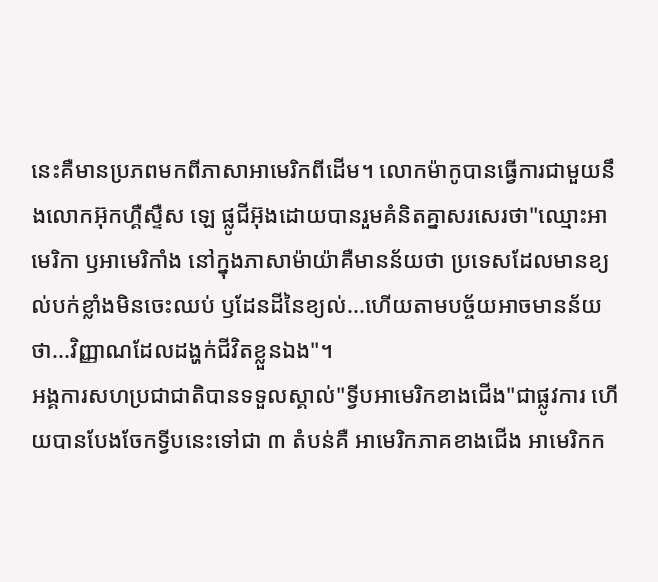នេះគឺមានប្រភពមកពីភាសាអាមេរិកពីដើម។ លោកម៉ាកូបានធ្វើការជាមួយនឹងលោកអ៊ុកហ្គឺស្ទឺស ឡេ ផ្លូជីអ៊ុងដោយបានរួមគំនិតគ្នាសរសេរថា"ឈ្មោះអាមេរិកា ឫអាមេរិកាំង នៅក្នុងភាសាម៉ាយ៉ាគឺមានន័យថា ប្រទេសដែលមានខ្យល់បក់ខ្លាំងមិនចេះឈប់ ឫដែនដីនៃខ្យល់...ហើយតាមបច្ច័យអាចមានន័យថា...វិញ្ញាណដែលដង្ហក់ជីវិតខ្លួនឯង"។
អង្គការសហប្រជាជាតិបានទទួលស្គាល់"ទ្វីបអាមេរិកខាងជើង"ជាផ្លូវការ ហើយបានបែងចែកទ្វីបនេះទៅជា ៣ តំបន់គឺ អាមេរិកភាគខាងជើង អាមេរិកក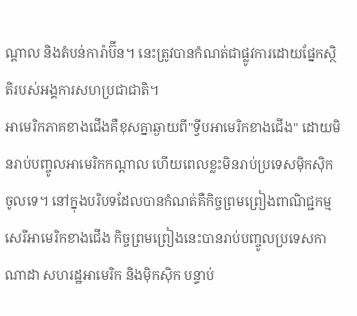ណ្តាល និងតំបន់ការ៉ាប៊ីន។ នេះត្រូវបានកំណត់ជាផ្លូវការដោយផ្នែកស្ថិតិរបស់អង្គការសហប្រជាជាតិ។
អាមេរិកភាគខាងជើងគឺខុសគ្នាឆ្ងាយពី"ទ្វីបអាមេរិកខាងជើង" ដោយមិនរាប់បញ្ចូលអាមេរិកកណ្តាល ហើយពេលខ្លះមិនរាប់ប្រទេសម៉ិកស៊ិកចូលទេ។ នៅក្នុងបរិបទដែលបានកំណត់គឺកិច្ចព្រមព្រៀងពាណិជ្ជកម្មសេរីអាមេរិកខាងជើង កិច្ចព្រមព្រៀងនេះបានរាប់បញ្ចូលប្រទេសកាណាដា សហរដ្ឋអាមេរិក និងម៉ិកស៊ិក បន្ទាប់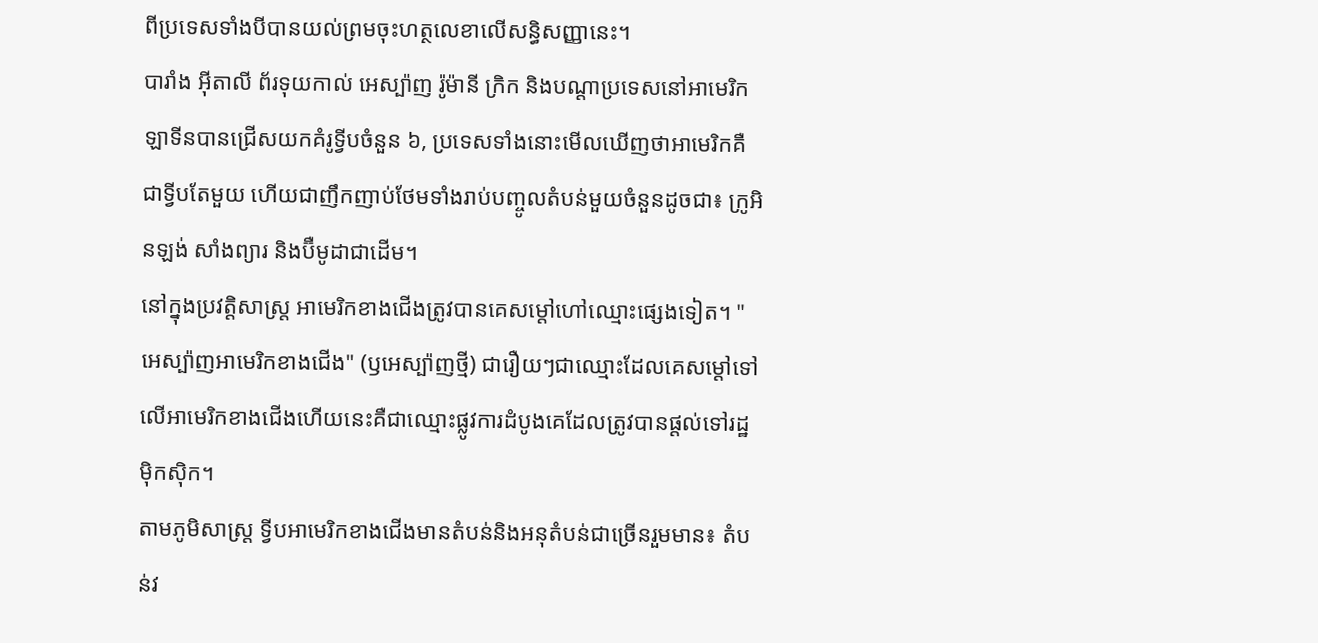ពីប្រទេសទាំងបីបានយល់ព្រមចុះហត្ថលេខាលើសន្ធិសញ្ញានេះ។
បារាំង អ៊ីតាលី ព័រទុយកាល់ អេស្ប៉ាញ រ៉ូម៉ានី ក្រិក និងបណ្តាប្រទេសនៅអាមេរិកឡាទីនបានជ្រើសយកគំរូទ្វីបចំនួន ៦, ប្រទេសទាំងនោះមើលឃើញថាអាមេរិកគឺជាទ្វីបតែមួយ ហើយជាញឹកញាប់ថែមទាំងរាប់បញ្ចូលតំបន់មួយចំនួនដូចជា៖ ក្រូអិនឡង់ សាំងព្យារ និងប៊ឺមូដាជាដើម។
នៅក្នុងប្រវត្តិសាស្រ្ត អាមេរិកខាងជើងត្រូវបានគេសម្តៅហៅឈ្មោះផ្សេងទៀត។ "អេស្ប៉ាញអាមេរិកខាងជើង" (ឫអេស្ប៉ាញថ្មី) ជារឿយៗជាឈ្មោះដែលគេសម្តៅទៅលើអាមេរិកខាងជើងហើយនេះគឺជាឈ្មោះផ្លូវការដំបូងគេដែលត្រូវបានផ្តល់ទៅរដ្ឋម៉ិកស៊ិក។
តាមភូមិសាស្ត្រ ទ្វីបអាមេរិកខាងជើងមានតំបន់និងអនុតំបន់ជាច្រើនរួមមាន៖ តំបន់វ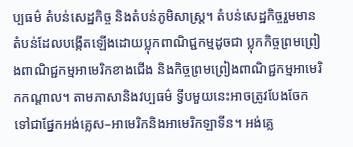ប្បធម៌ តំបន់សេដ្ឋកិច្ច និងតំបន់ភូមិសាស្ត្រ។ តំបន់សេដ្ឋកិច្ចរួមមានតំបន់ដែលបង្កើតឡើងដោយប្លុកពាណិជ្ជកម្មដូចជា ប្លុកកិច្ចព្រមព្រៀងពាណិជ្ជកម្មអាមេរិកខាងជើង និងកិច្ចព្រមព្រៀងពាណិជ្ជកម្មអាមេរិកកណ្តាល។ តាមភាសានិងវប្បធម៌ ទ្វីបមួយនេះអាចត្រូវបែងចែកទៅជាផ្នែកអង់គ្លេស–អាមេរិកនិងអាមេរិកឡាទីន។ អង់គ្លេ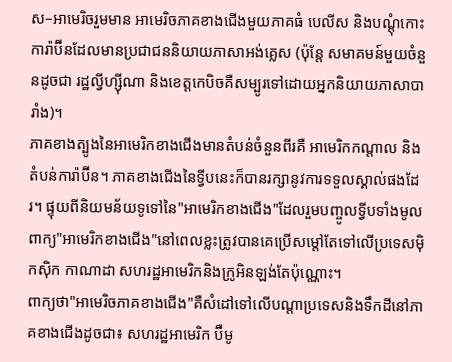ស–អាមេរិចរួមមាន អាមេរិចភាគខាងជើងមួយភាគធំ បេលីស និងបណ្តុំកោះការ៉ាប៊ីនដែលមានប្រជាជននិយាយភាសាអង់គ្លេស (ប៉ុន្តែ សមាគមន៍មួយចំនួនដូចជា រដ្ឋល្វីហ្ស៊ីណា និងខេត្តកេបិចគឺសម្បូរទៅដោយអ្នកនិយាយភាសាបារាំង)។
ភាគខាងត្បូងនៃអាមេរិកខាងជើងមានតំបន់ចំនួនពីរគឺ អាមេរិកកណ្តាល និងតំបន់ការ៉ាប៊ីន។ ភាគខាងជើងនៃទ្វីបនេះក៏បានរក្សានូវការទទួលស្គាល់ផងដែរ។ ផ្ទុយពីនិយមន័យទូទៅនៃ"អាមេរិកខាងជើង"ដែលរួមបញ្ចូលទ្វីបទាំងមូល ពាក្យ"អាមេរិកខាងជើង"នៅពេលខ្លះត្រូវបានគេប្រើសម្តៅតែទៅលើប្រទេសម៉ិកស៊ិក កាណាដា សហរដ្ឋអាមេរិកនិងក្រូអិនឡង់តែប៉ុណ្ណោះ។
ពាក្យថា"អាមេរិចភាគខាងជើង"គឺសំដៅទៅលើបណ្តាប្រទេសនិងទឹកដីនៅភាគខាងជើងដូចជា៖ សហរដ្ឋអាមេរិក ប៊ឺមូ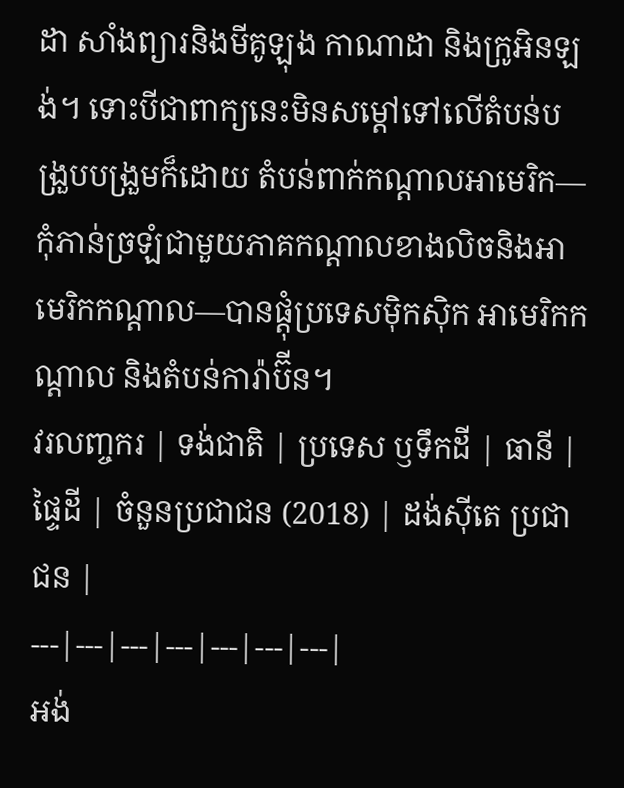ដា សាំងព្យារនិងមីគូឡុង កាណាដា និងក្រូអិនឡង់។ ទោះបីជាពាក្យនេះមិនសម្តៅទៅលើតំបន់បង្រួបបង្រួមក៏ដោយ តំបន់ពាក់កណ្តាលអាមេរិក—កុំភាន់ច្រឡំជាមួយភាគកណ្តាលខាងលិចនិងអាមេរិកកណ្តាល—បានផ្តុំប្រទេសម៉ិកស៊ិក អាមេរិកកណ្តាល និងតំបន់ការ៉ាប៊ីន។
វរលញ្ចករ | ទង់ជាតិ | ប្រទេស ឫទឹកដី | ធានី | ផ្ទៃដី | ចំនួនប្រជាជន (2018) | ដង់ស៊ីតេ ប្រជាជន |
---|---|---|---|---|---|---|
អង់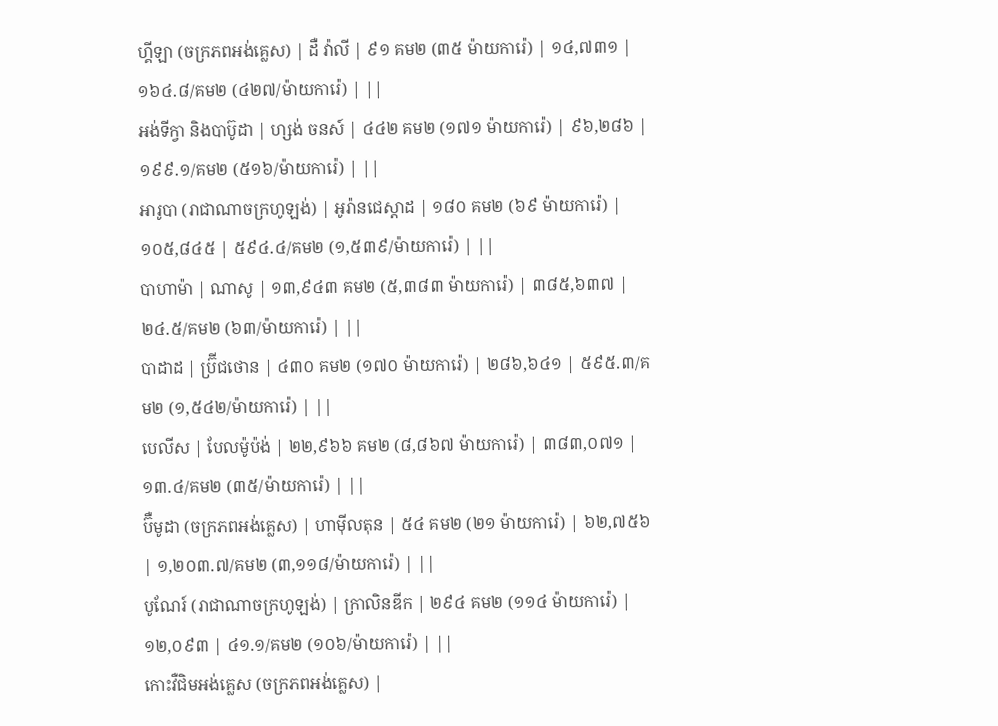ហ្គីឡា (ចក្រភពអង់គ្លេស) | ដឺ វ៉ាលី | ៩១ គម២ (៣៥ ម៉ាយការ៉េ) | ១៤,៧៣១ | ១៦៤.៨/គម២ (៤២៧/ម៉ាយការ៉េ) | ||
អង់ទីក្វា និងបាប៊ូដា | ហ្សង់ ចនស៍ | ៤៤២ គម២ (១៧១ ម៉ាយការ៉េ) | ៩៦,២៨៦ | ១៩៩.១/គម២ (៥១៦/ម៉ាយការ៉េ) | ||
អារូបា (រាជាណាចក្រហូឡង់) | អូរ៉ានជេស្តាដ | ១៨០ គម២ (៦៩ ម៉ាយការ៉េ) | ១០៥,៨៤៥ | ៥៩៤.៤/គម២ (១,៥៣៩/ម៉ាយការ៉េ) | ||
បាហាម៉ា | ណាសូ | ១៣,៩៤៣ គម២ (៥,៣៨៣ ម៉ាយការ៉េ) | ៣៨៥,៦៣៧ | ២៤.៥/គម២ (៦៣/ម៉ាយការ៉េ) | ||
បាដាដ | ប៊្រីជថោន | ៤៣០ គម២ (១៧០ ម៉ាយការ៉េ) | ២៨៦,៦៤១ | ៥៩៥.៣/គម២ (១,៥៤២/ម៉ាយការ៉េ) | ||
បេលីស | បែលម៉ូប៉ង់ | ២២,៩៦៦ គម២ (៨,៨៦៧ ម៉ាយការ៉េ) | ៣៨៣,០៧១ | ១៣.៤/គម២ (៣៥/ម៉ាយការ៉េ) | ||
ប៊ឺមូដា (ចក្រភពអង់គ្លេស) | ហាម៉ីលតុន | ៥៤ គម២ (២១ ម៉ាយការ៉េ) | ៦២,៧៥៦ | ១,២០៣.៧/គម២ (៣,១១៨/ម៉ាយការ៉េ) | ||
បូណែរ៍ (រាជាណាចក្រហូឡង់) | ក្រាលិនឌីក | ២៩៤ គម២ (១១៤ ម៉ាយការ៉េ) | ១២,០៩៣ | ៤១.១/គម២ (១០៦/ម៉ាយការ៉េ) | ||
កោះវឺជិមអង់គ្លេស (ចក្រភពអង់គ្លេស) |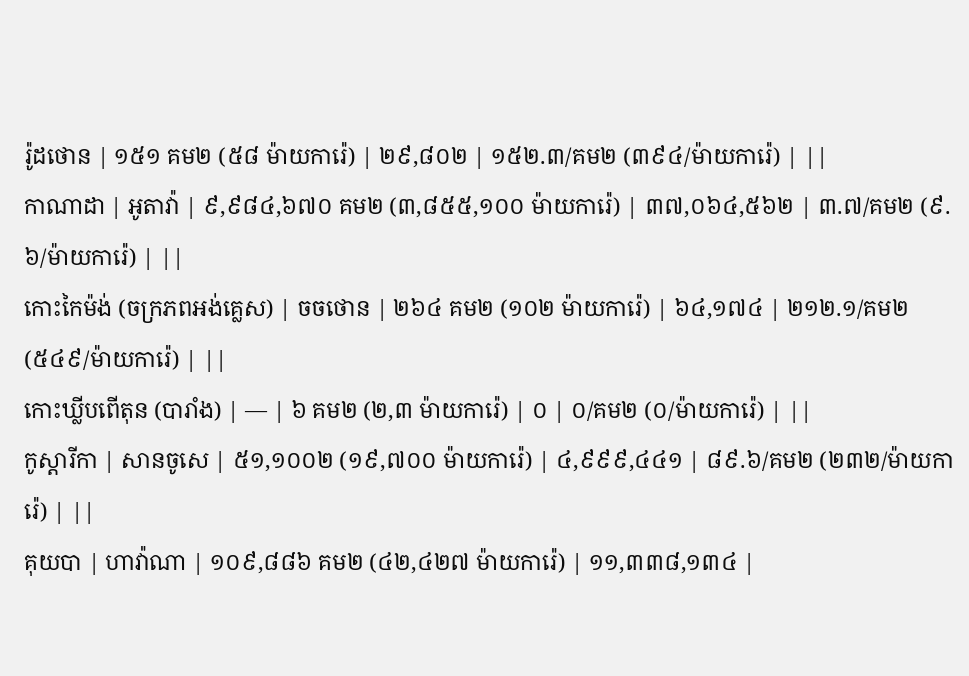រ៉ូដថោន | ១៥១ គម២ (៥៨ ម៉ាយការ៉េ) | ២៩,៨០២ | ១៥២.៣/គម២ (៣៩៤/ម៉ាយការ៉េ) | ||
កាណាដា | អូតាវ៉ា | ៩,៩៨៤,៦៧០ គម២ (៣,៨៥៥,១០០ ម៉ាយការ៉េ) | ៣៧,០៦៤,៥៦២ | ៣.៧/គម២ (៩.៦/ម៉ាយការ៉េ) | ||
កោះកៃម៉ង់ (ចក្រភពអង់គ្លេស) | ចចថោន | ២៦៤ គម២ (១០២ ម៉ាយការ៉េ) | ៦៤,១៧៤ | ២១២.១/គម២ (៥៤៩/ម៉ាយការ៉េ) | ||
កោះឃ្លីបពើតុន (បារាំង) | — | ៦ គម២ (២,៣ ម៉ាយការ៉េ) | ០ | ០/គម២ (០/ម៉ាយការ៉េ) | ||
កូស្តារីកា | សានចូសេ | ៥១,១០០២ (១៩,៧០០ ម៉ាយការ៉េ) | ៤,៩៩៩,៤៤១ | ៨៩.៦/គម២ (២៣២/ម៉ាយការ៉េ) | ||
គុយបា | ហាវ៉ាណា | ១០៩,៨៨៦ គម២ (៤២,៤២៧ ម៉ាយការ៉េ) | ១១,៣៣៨,១៣៤ |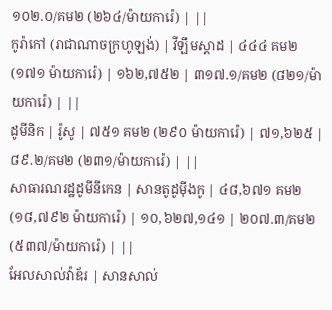១០២.០/គម២ (២៦៤/ម៉ាយការ៉េ) | ||
កូរ៉ាកៅ (រាជាណាចក្រហូឡង់) | វីឡឹមស្តាដ | ៤៤៤ គម២ (១៧១ ម៉ាយការ៉េ) | ១៦២,៧៥២ | ៣១៧.១/គម២ (៨២១/ម៉ាយការ៉េ) | ||
ដូមីនិក | រ៉ូសូ | ៧៥១ គម២ (២៩០ ម៉ាយការ៉េ) | ៧១,៦២៥ | ៨៩.២/គម២ (២៣១/ម៉ាយការ៉េ) | ||
សាធារណរដ្ឋដូមីនីកេន | សានតូដូម៉ីងកូ | ៤៨,៦៧១ គម២ (១៨,៧៩២ ម៉ាយការ៉េ) | ១០,៦២៧,១៤១ | ២០៧.៣/គម២ (៥៣៧/ម៉ាយការ៉េ) | ||
អែលសាល់វ៉ាឌ័រ | សានសាល់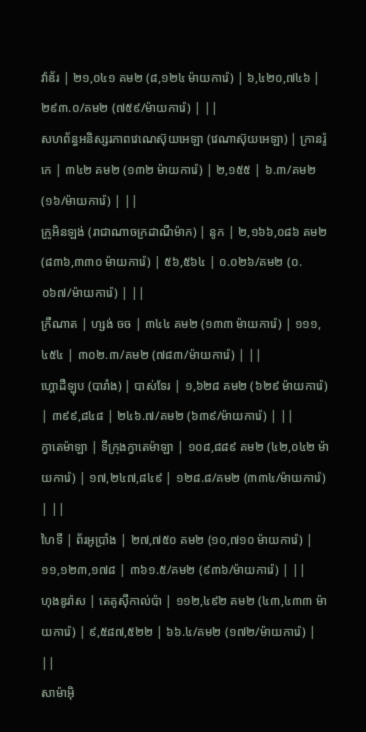វ៉ាឌ័រ | ២១,០៤១ គម២ (៨,១២៤ ម៉ាយការ៉េ) | ៦,៤២០,៧៤៦ | ២៩៣.០/គម២ (៧៥៩/ម៉ាយការ៉េ) | ||
សហព័ន្ធអនិស្សរភាពវេណេស៊ុយអេឡា (វេណាស៊ុយអេឡា) | ក្រានរ៉ូកេ | ៣៤២ គម២ (១៣២ ម៉ាយការ៉េ) | ២,១៥៥ | ៦.៣/គម២ (១៦/ម៉ាយការ៉េ) | ||
ក្រូអិនឡង់ (រាជាណាចក្រដាណឺម៉ាក) | នូក | ២,១៦៦,០៨៦ គម២ (៨៣៦,៣៣០ ម៉ាយការ៉េ) | ៥៦,៥៦៤ | ០.០២៦/គម២ (០.០៦៧/ម៉ាយការ៉េ) | ||
ក្រឺណាត | ហ្សង់ ចច | ៣៤៤ គម២ (១៣៣ ម៉ាយការ៉េ) | ១១១,៤៥៤ | ៣០២.៣/គម២ (៧៨៣/ម៉ាយការ៉េ) | ||
ហ្គោដឺឡុប (បារាំង) | បាស់ទែរ | ១,៦២៨ គម២ (៦២៩ ម៉ាយការ៉េ) | ៣៩៩,៨៤៨ | ២៤៦.៧/គម២ (៦៣៩/ម៉ាយការ៉េ) | ||
ក្វាតេម៉ាឡា | ទីក្រុងក្វាតេម៉ាឡា | ១០៨,៨៨៩ គម២ (៤២,០៤២ ម៉ាយការ៉េ) | ១៧,២៤៧,៨៤៩ | ១២៨.៨/គម២ (៣៣៤/ម៉ាយការ៉េ) | ||
ហៃទី | ព័រអូប្រាំង | ២៧,៧៥០ គម២ (១០,៧១០ ម៉ាយការ៉េ) | ១១,១២៣,១៧៨ | ៣៦១.៥/គម២ (៩៣៦/ម៉ាយការ៉េ) | ||
ហុងឌូរ៉ាស | តេគូស៊ីកាល់ប៉ា | ១១២,៤៩២ គម២ (៤៣,៤៣៣ ម៉ាយការ៉េ) | ៩,៥៨៧,៥២២ | ៦៦.៤/គម២ (១៧២/ម៉ាយការ៉េ) | ||
សាម៉ាអ៊ិ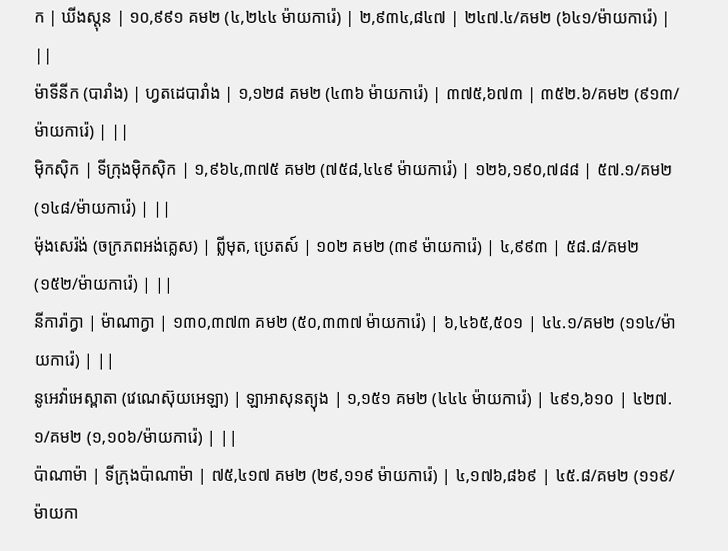ក | ឃីងស្តុន | ១០,៩៩១ គម២ (៤,២៤៤ ម៉ាយការ៉េ) | ២,៩៣៤,៨៤៧ | ២៤៧.៤/គម២ (៦៤១/ម៉ាយការ៉េ) | ||
ម៉ាទីនីក (បារាំង) | ហ្វតដេបារាំង | ១,១២៨ គម២ (៤៣៦ ម៉ាយការ៉េ) | ៣៧៥,៦៧៣ | ៣៥២.៦/គម២ (៩១៣/ម៉ាយការ៉េ) | ||
ម៉ិកស៊ិក | ទីក្រុងម៉ិកស៊ិក | ១,៩៦៤,៣៧៥ គម២ (៧៥៨,៤៤៩ ម៉ាយការ៉េ) | ១២៦,១៩០,៧៨៨ | ៥៧.១/គម២ (១៤៨/ម៉ាយការ៉េ) | ||
ម៉ុងសេរ៉ង់ (ចក្រភពអង់គ្លេស) | ព្លីមុត, ប្រេតស៍ | ១០២ គម២ (៣៩ ម៉ាយការ៉េ) | ៤,៩៩៣ | ៥៨.៨/គម២ (១៥២/ម៉ាយការ៉េ) | ||
នីការ៉ាក្វា | ម៉ាណាក្វា | ១៣០,៣៧៣ គម២ (៥០,៣៣៧ ម៉ាយការ៉េ) | ៦,៤៦៥,៥០១ | ៤៤.១/គម២ (១១៤/ម៉ាយការ៉េ) | ||
នូអេវ៉ាអេស្ពាតា (វេណេស៊ុយអេឡា) | ឡាអាសុនត្យុង | ១,១៥១ គម២ (៤៤៤ ម៉ាយការ៉េ) | ៤៩១,៦១០ | ៤២៧.១/គម២ (១,១០៦/ម៉ាយការ៉េ) | ||
ប៉ាណាម៉ា | ទីក្រុងប៉ាណាម៉ា | ៧៥,៤១៧ គម២ (២៩,១១៩ ម៉ាយការ៉េ) | ៤,១៧៦,៨៦៩ | ៤៥.៨/គម២ (១១៩/ម៉ាយកា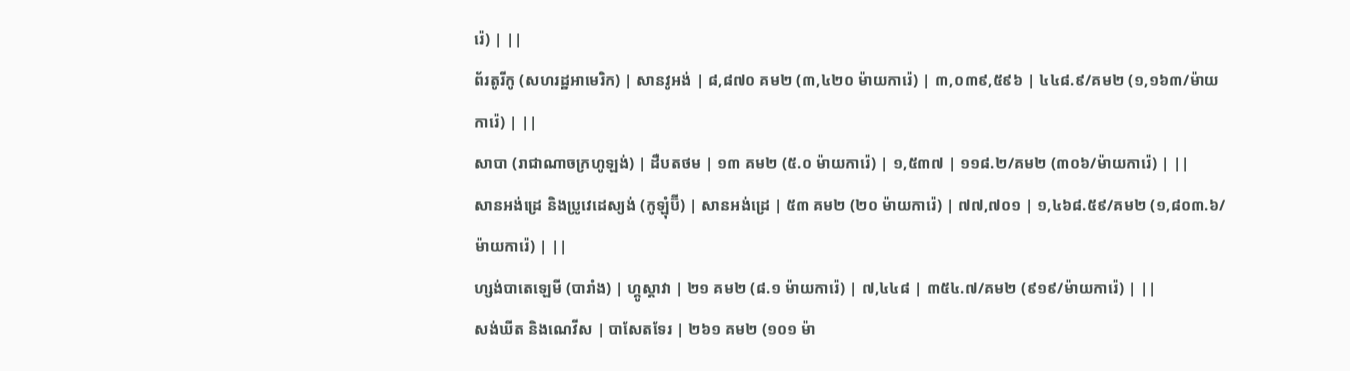រ៉េ) | ||
ព័រតូរីកូ (សហរដ្ឋអាមេរិក) | សានវូអង់ | ៨,៨៧០ គម២ (៣,៤២០ ម៉ាយការ៉េ) | ៣,០៣៩,៥៩៦ | ៤៤៨.៩/គម២ (១,១៦៣/ម៉ាយការ៉េ) | ||
សាបា (រាជាណាចក្រហូឡង់) | ដឺបតថម | ១៣ គម២ (៥.០ ម៉ាយការ៉េ) | ១,៥៣៧ | ១១៨.២/គម២ (៣០៦/ម៉ាយការ៉េ) | ||
សានអង់ដ្រេ និងប្រូវេដេស្យង់ (កូឡុំប៊ី) | សានអង់ដ្រេ | ៥៣ គម២ (២០ ម៉ាយការ៉េ) | ៧៧,៧០១ | ១,៤៦៨.៥៩/គម២ (១,៨០៣.៦/ម៉ាយការ៉េ) | ||
ហ្សង់បាតេឡេមី (បារាំង) | ហ្គូស្តាវា | ២១ គម២ (៨.១ ម៉ាយការ៉េ) | ៧,៤៤៨ | ៣៥៤.៧/គម២ (៩១៩/ម៉ាយការ៉េ) | ||
សង់ឃីត និងណេវីស | បាសែតទែរ | ២៦១ គម២ (១០១ ម៉ា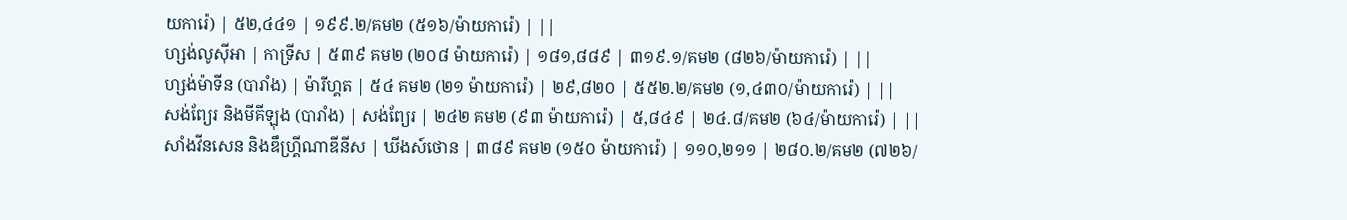យការ៉េ) | ៥២,៤៤១ | ១៩៩.២/គម២ (៥១៦/ម៉ាយការ៉េ) | ||
ហ្សង់លូស៊ីអា | កាទ្រីស | ៥៣៩ គម២ (២០៨ ម៉ាយការ៉េ) | ១៨១,៨៨៩ | ៣១៩.១/គម២ (៨២៦/ម៉ាយការ៉េ) | ||
ហ្សង់ម៉ាទីន (បារាំង) | ម៉ារីហ្គត | ៥៤ គម២ (២១ ម៉ាយការ៉េ) | ២៩,៨២០ | ៥៥២.២/គម២ (១,៤៣០/ម៉ាយការ៉េ) | ||
សង់ព្យែរ និងមីគីឡុង (បារាំង) | សង់ព្យែរ | ២៤២ គម២ (៩៣ ម៉ាយការ៉េ) | ៥,៨៤៩ | ២៤.៨/គម២ (៦៤/ម៉ាយការ៉េ) | ||
សាំងវីនសេន និងឌឹហ្គ្រីណាឌីនីស | ឃីងស៍ថោន | ៣៨៩ គម២ (១៥០ ម៉ាយការ៉េ) | ១១០,២១១ | ២៨០.២/គម២ (៧២៦/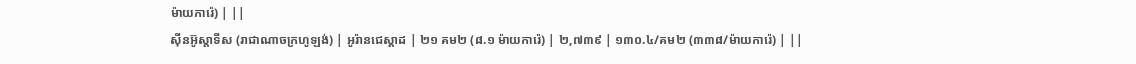ម៉ាយការ៉េ) | ||
ស៊ីនអ៊ូស្តាទីស (រាជាណាចក្រហូឡង់) | អូរ៉ានជេស្តាដ | ២១ គម២ (៨.១ ម៉ាយការ៉េ) | ២,៧៣៩ | ១៣០.៤/គម២ (៣៣៨/ម៉ាយការ៉េ) | ||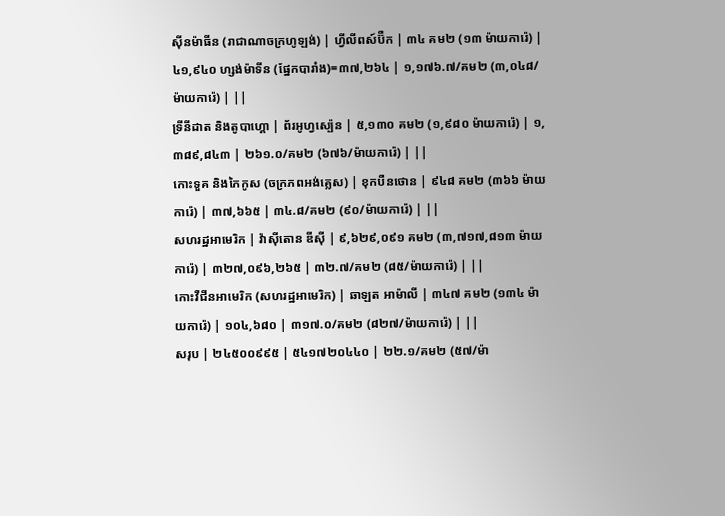ស៊ីនម៉ាធីន (រាជាណាចក្រហូឡង់) | ហ្វីលីពស៍ប៊ឺក | ៣៤ គម២ (១៣ ម៉ាយការ៉េ) | ៤១,៩៤០ ហ្សង់ម៉ាទីន (ផ្នែកបារាំង)=៣៧,២៦៤ | ១,១៧៦.៧/គម២ (៣,០៤៨/ម៉ាយការ៉េ) | ||
ទ្រីនីដាត និងតូបាហ្គោ | ព័រអូហ្វស្ប៉េន | ៥,១៣០ គម២ (១,៩៨០ ម៉ាយការ៉េ) | ១,៣៨៩,៨៤៣ | ២៦១.០/គម២ (៦៧៦/ម៉ាយការ៉េ) | ||
កោះទួគ និងកៃកូស (ចក្រភពអង់គ្លេស) | ខុកបឺនថោន | ៩៤៨ គម២ (៣៦៦ ម៉ាយការ៉េ) | ៣៧,៦៦៥ | ៣៤.៨/គម២ (៩០/ម៉ាយការ៉េ) | ||
សហរដ្ឋអាមេរិក | វ៉ាស៊ីតោន ឌីស៊ី | ៩,៦២៩,០៩១ គម២ (៣,៧១៧,៨១៣ ម៉ាយការ៉េ) | ៣២៧,០៩៦,២៦៥ | ៣២.៧/គម២ (៨៥/ម៉ាយការ៉េ) | ||
កោះវឺជីនអាមេរិក (សហរដ្ឋអាមេរិក) | ឆាឡត អាម៉ាលី | ៣៤៧ គម២ (១៣៤ ម៉ាយការ៉េ) | ១០៤,៦៨០ | ៣១៧.០/គម២ (៨២៧/ម៉ាយការ៉េ) | ||
សរុប | ២៤៥០០៩៩៥ | ៥៤១៧២០៤៤០ | ២២.១/គម២ (៥៧/ម៉ា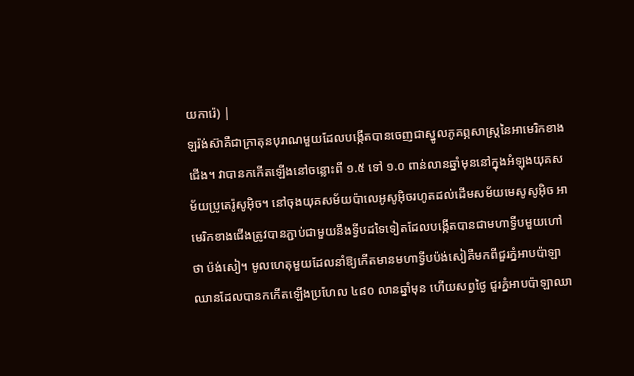យការ៉េ) |
ឡរ៉ង់ស៊ាគឺជាក្រាតុនបុរាណមួយដែលបង្កើតបានចេញជាស្នូលភូគព្ភសាស្រ្តនៃអាមេរិកខាងជើង។ វាបានកកើតឡើងនៅចន្លោះពី ១.៥ ទៅ ១.០ ពាន់លានឆ្នាំមុននៅក្នុងអំឡុងយុគសម័យប្រូតេរ៉ូសូអ៊ិច។ នៅចុងយុគសម័យប៉ាលេអូសូអ៊ិចរហូតដល់ដើមសម័យមេសូសូអ៊ិច អាមេរិកខាងជើងត្រូវបានភ្ជាប់ជាមួយនឹងទ្វីបដទៃទៀតដែលបង្កើតបានជាមហាទ្វីបមួយហៅថា ប៉ង់សៀ។ មូលហេតុមួយដែលនាំឱ្យកើតមានមហាទ្វីបប៉ង់សៀគឺមកពីជួរភ្នំអាបប៉ាឡាឈានដែលបានកកើតឡើងប្រហែល ៤៨០ លានឆ្នាំមុន ហើយសព្វថ្ងៃ ជួរភ្នំអាបប៉ាឡាឈា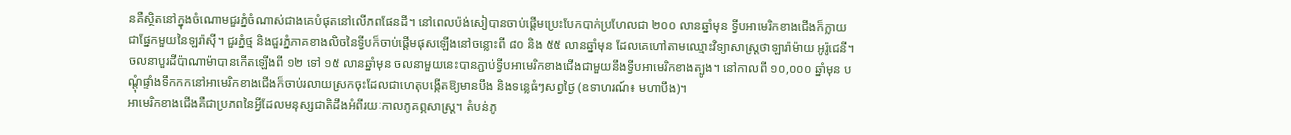នគឺស្ថិតនៅក្នុងចំណោមជួរភ្នំចំណាស់ជាងគេបំផុតនៅលើភពផែនដី។ នៅពេលប៉ង់សៀបានចាប់ផ្តើមប្រេះបែកបាក់ប្រហែលជា ២០០ លានឆ្នាំមុន ទ្វីបអាមេរិកខាងជើងក៏ក្លាយជាផ្នែកមួយនៃឡរ៉ាស៊ី។ ជួរភ្នំថ្ម និងជួរភ្នំភាគខាងលិចនៃទ្វីបក៏ចាប់ផ្តើមផុសឡើងនៅចន្លោះពី ៨០ និង ៥៥ លានឆ្នាំមុន ដែលគេហៅតាមឈ្មោះវិទ្យាសាស្រ្តថាឡារ៉ាម៉ាយ អូរ៉ូជេនី។ ចលនាបួរដីប៉ាណាម៉ាបានកើតឡើងពី ១២ ទៅ ១៥ លានឆ្នាំមុន ចលនាមួយនេះបានភ្ជាប់ទ្វីបអាមេរិកខាងជើងជាមួយនឹងទ្វីបអាមេរិកខាងត្បូង។ នៅកាលពី ១០,០០០ ឆ្នាំមុន បណ្តុំផ្ទាំងទឹកកកនៅអាមេរិកខាងជើងក៏ចាប់រលាយស្រកចុះដែលជាហេតុបង្កើតឱ្យមានបឹង និងទន្លេធំៗសព្វថ្ងៃ (ឧទាហរណ៍៖ មហាបឹង)។
អាមេរិកខាងជើងគឺជាប្រភពនៃអ្វីដែលមនុស្សជាតិដឹងអំពីរយៈកាលភូគព្ភសាស្ត្រ។ តំបន់ភូ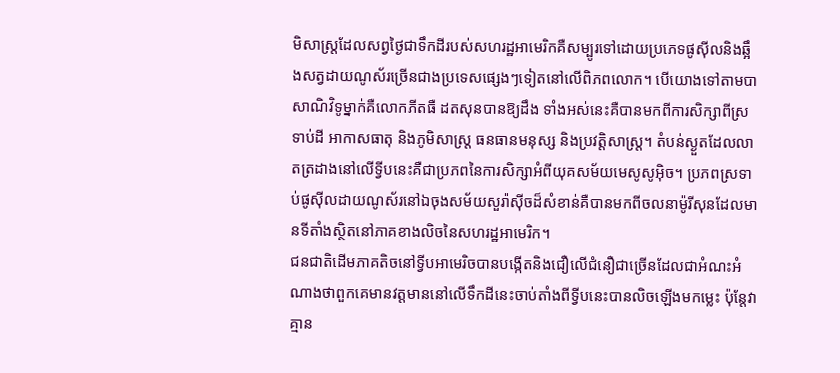មិសាស្រ្តដែលសព្វថ្ងៃជាទឹកដីរបស់សហរដ្ឋអាមេរិកគឺសម្បូរទៅដោយប្រភេទផូស៊ីលនិងឆ្អឹងសត្វដាយណូស័រច្រើនជាងប្រទេសផ្សេងៗទៀតនៅលើពិភពលោក។ បើយោងទៅតាមបាសាណិវិទូម្នាក់គឺលោកភីតធឺ ដតសុនបានឱ្យដឹង ទាំងអស់នេះគឺបានមកពីការសិក្សាពីស្រទាប់ដី អាកាសធាតុ និងភូមិសាស្រ្ត ធនធានមនុស្ស និងប្រវត្តិសាស្រ្ត។ តំបន់ស្ងួតដែលលាតត្រដាងនៅលើទ្វីបនេះគឺជាប្រភពនៃការសិក្សាអំពីយុគសម័យមេសូសូអ៊ិច។ ប្រភពស្រទាប់ផូស៊ីលដាយណូស័រនៅឯចុងសម័យសួរ៉ាស៊ីចដ៏សំខាន់គឺបានមកពីចលនាម៉ូរីសុនដែលមានទីតាំងស្ថិតនៅភាគខាងលិចនៃសហរដ្ឋអាមេរិក។
ជនជាតិដើមភាគតិចនៅទ្វីបអាមេរិចបានបង្កើតនិងជឿលើជំនឿជាច្រើនដែលជាអំណះអំណាងថាពួកគេមានវត្តមាននៅលើទឹកដីនេះចាប់តាំងពីទ្វីបនេះបានលិចឡើងមកម្លេះ ប៉ុន្តែវាគ្មាន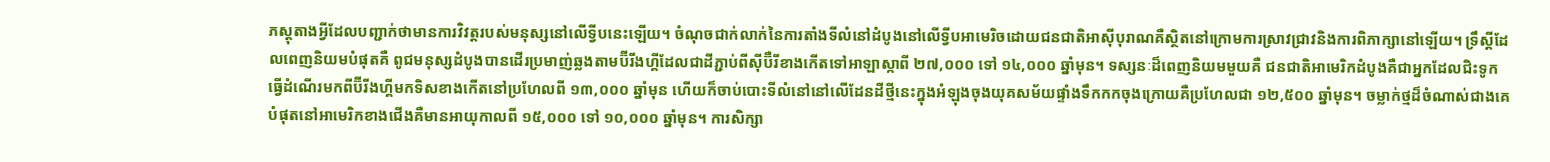ភស្តុតាងអ្វីដែលបញ្ជាក់ថាមានការវិវត្តរបស់មនុស្សនៅលើទ្វីបនេះឡើយ។ ចំណុចជាក់លាក់នៃការតាំងទីលំនៅដំបូងនៅលើទ្វីបអាមេរិចដោយជនជាតិអាស៊ីបុរាណគឺស្ថិតនៅក្រោមការស្រាវជ្រាវនិងការពិភាក្សានៅឡើយ។ ទ្រឹស្តីដែលពេញនិយមបំផុតគឺ ពូជមនុស្សដំបូងបានដើរប្រមាញ់ឆ្លងតាមប៊ីរីងហ្គីដែលជាដីភ្ជាប់ពីស៊ីប៊ឺរីខាងកើតទៅអាឡាស្កាពី ២៧,០០០ ទៅ ១៤,០០០ ឆ្នាំមុន។ ទស្សនៈដ៏ពេញនិយមមួយគឺ ជនជាតិអាមេរិកដំបូងគឺជាអ្នកដែលជិះទូកធ្វើដំណើរមកពីប៊ីរីងហ្គីមកទិសខាងកើតនៅប្រហែលពី ១៣,០០០ ឆ្នាំមុន ហើយក៏ចាប់បោះទីលំនៅនៅលើដែនដីថ្មីនេះក្នុងអំឡុងចុងយុគសម័យផ្ទាំងទឹកកកចុងក្រោយគឺប្រហែលជា ១២,៥០០ ឆ្នាំមុន។ ចម្លាក់ថ្មដ៏ចំណាស់ជាងគេបំផុតនៅអាមេរិកខាងជើងគឺមានអាយុកាលពី ១៥,០០០ ទៅ ១០,០០០ ឆ្នាំមុន។ ការសិក្សា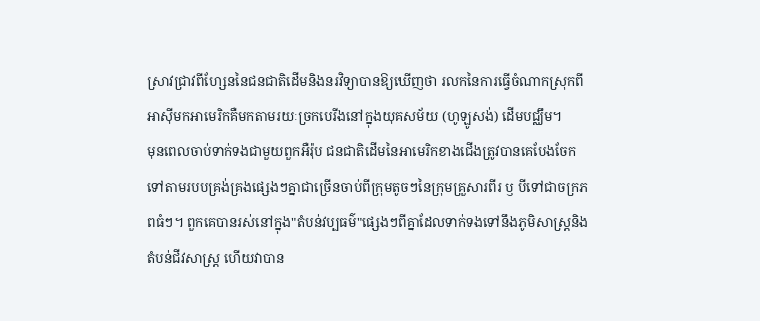ស្រាវជ្រាវពីហ្សែននៃជនជាតិដើមនិងនរវិទ្យាបានឱ្យឃើញថា រលកនៃការធ្វើចំណាកស្រុកពីអាស៊ីមកអាមេរិកគឺមកតាមរយៈច្រកបេរីងនៅក្នុងយុគសម័យ (ហូឡូសង់) ដើមបជ្ឈឹម។
មុនពេលចាប់ទាក់ទងជាមួយពួកអឺរ៉ុប ជនជាតិដើមនៃអាមេរិកខាងជើងត្រូវបានគេបែងចែកទៅតាមរបបគ្រង់គ្រងផ្សេងៗគ្នាជាច្រើនចាប់ពីក្រុមតូចៗនៃក្រុមគ្រួសារពីរ ឫ បីទៅជាចក្រភពធំៗ។ ពួកគេបានរស់នៅក្នុង"តំបន់វប្បធម៌"ផ្សេងៗពីគ្នាដែលទាក់ទងទៅនឹងភូមិសាស្ត្រនិងតំបន់ជីវសាស្រ្ត ហើយវាបាន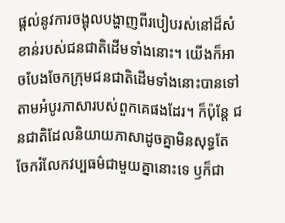ផ្តល់នូវការចង្អុលបង្ហាញពីរបៀបរស់នៅដ៏សំខាន់របស់ជនជាតិដើមទាំងនោះ។ យើងក៏អាចបែងចែកក្រុមជនជាតិដើមទាំងនោះបានទៅតាមអំបូរភាសារបស់ពួកគេផងដែរ។ ក៏ប៉ុន្តែ ជនជាតិដែលនិយាយភាសាដូចគ្នាមិនសុទ្ធតែចែករំលែកវប្បធម៌ជាមួយគ្នានោះទេ ឫក៏ជា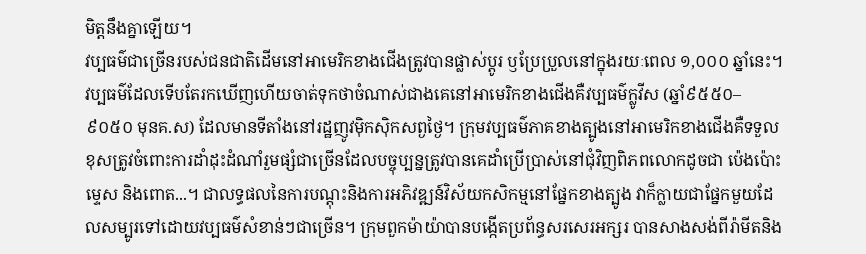មិត្តនឹងគ្នាឡើយ។
វប្បធម៌ជាច្រើនរបស់ជនជាតិដើមនៅអាមេរិកខាងជើងត្រូវបានផ្លាស់ប្តូរ ឫប្រែប្រួលនៅក្នុងរយៈពេល ១,០០០ ឆ្នាំនេះ។ វប្បធម៌ដែលទើបតែរកឃើញហើយចាត់ទុកថាចំណាស់ជាងគេនៅអាមេរិកខាងជើងគឺវប្បធម៌ក្លូវីស (ឆ្នាំ៩៥៥០–៩០៥០ មុនគ.ស) ដែលមានទីតាំងនៅរដ្ឋញូវម៉ិកស៊ិកសព្ងថ្ងៃ។ ក្រុមវប្បធម៌ភាគខាងត្បូងនៅអាមេរិកខាងជើងគឺទទួលខុសត្រូវចំពោះការដាំដុះដំណាំរួមផ្សំជាច្រើនដែលបច្ចុប្បន្នត្រូវបានគេដាំប្រើប្រាស់នៅជុំវិញពិភពលោកដូចជា ប៉េងប៉ោះ ម្ទេស និងពោត...។ ជាលទ្ធផលនៃការបណ្តុះនិងការអភិវឌ្ឍន៍វិស័យកសិកម្មនៅផ្នែកខាងត្បូង វាក៏ក្លាយជាផ្នែកមួយដែលសម្បូរទៅដោយវប្បធម៌សំខាន់ៗជាច្រើន។ ក្រុមពួកម៉ាយ៉ាបានបង្កើតប្រព័ន្ធសរសេរអក្សរ បានសាងសង់ពីរ៉ាមីតនិង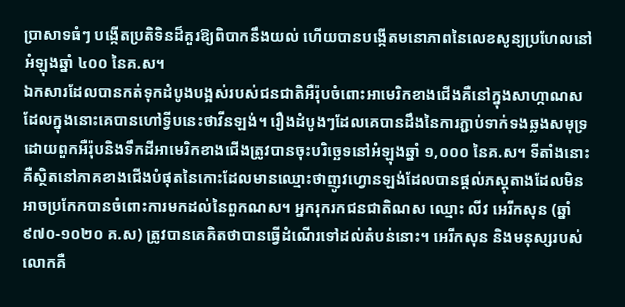ប្រាសាទធំៗ បង្កើតប្រតិទិនដ៏គួរឱ្យពិបាកនឹងយល់ ហើយបានបង្កើតមនោភាពនៃលេខសូន្យប្រហែលនៅអំឡុងឆ្នាំ ៤០០ នៃគ.ស។
ឯកសារដែលបានកត់ទុកដំបូងបង្អស់របស់ជនជាតិអឺរ៉ុបចំពោះអាមេរិកខាងជើងគឺនៅក្នុងសាហ្កាណសដែលក្នុងនោះគេបានហៅទ្វីបនេះថាវីនឡង់។ រឿងដំបូងៗដែលគេបានដឹងនៃការភ្ជាប់ទាក់ទងឆ្លងសមុទ្រដោយពួកអឺរ៉ុបនិងទឹកដីអាមេរិកខាងជើងត្រូវបានចុះបរិច្ឆេទនៅអំឡុងឆ្នាំ ១,០០០ នៃគ.ស។ ទីតាំងនោះគឺស្ថិតនៅភាគខាងជើងបំផុតនៃកោះដែលមានឈ្មោះថាញូវហ្វោនឡង់ដែលបានផ្តល់ភស្តុតាងដែលមិនអាចប្រកែកបានចំពោះការមកដល់នៃពួកណស។ អ្នករុករកជនជាតិណស ឈ្មោះ លីវ អេរីកសុន (ឆ្នាំ ៩៧០-១០២០ គ.ស) ត្រូវបានគេគិតថាបានធ្វើដំណើរទៅដល់តំបន់នោះ។ អេរីកសុន និងមនុស្សរបស់លោកគឺ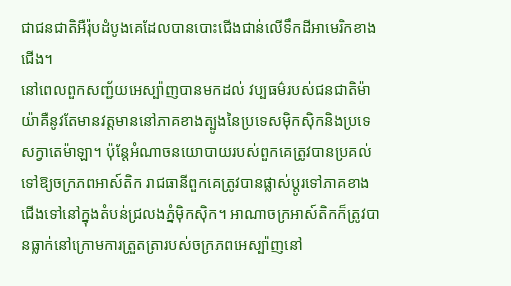ជាជនជាតិអឺរ៉ុបដំបូងគេដែលបានបោះជើងជាន់លើទឹកដីអាមេរិកខាងជើង។
នៅពេលពួកសញ្ជ័យអេស្ប៉ាញបានមកដល់ វប្បធម៌របស់ជនជាតិម៉ាយ៉ាគឺនូវតែមានវត្តមាននៅភាគខាងត្បូងនៃប្រទេសម៉ិកស៊ិកនិងប្រទេសក្វាតេម៉ាឡា។ ប៉ុន្តែអំណាចនយោបាយរបស់ពួកគេត្រូវបានប្រគល់ទៅឱ្យចក្រភពអាស៍តិក រាជធានីពួកគេត្រូវបានផ្លាស់ប្តូរទៅភាគខាងជើងទៅនៅក្នុងតំបន់ជ្រលងភ្នំម៉ិកស៊ិក។ អាណាចក្រអាស៍តិកក៏ត្រូវបានធ្លាក់នៅក្រោមការត្រួតត្រារបស់ចក្រភពអេស្ប៉ាញនៅ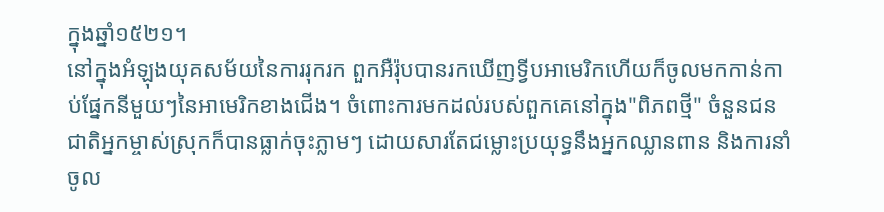ក្នុងឆ្នាំ១៥២១។
នៅក្នុងអំឡុងយុគសម័យនៃការរុករក ពួកអឺរ៉ុបបានរកឃើញទ្វីបអាមេរិកហើយក៏ចូលមកកាន់កាប់ផ្នែកនីមួយៗនៃអាមេរិកខាងជើង។ ចំពោះការមកដល់របស់ពួកគេនៅក្នុង"ពិភពថ្មី" ចំនួនជនជាតិអ្នកម្ចាស់ស្រុកក៏បានធ្លាក់ចុះភ្លាមៗ ដោយសារតែជម្លោះប្រយុទ្ធនឹងអ្នកឈ្លានពាន និងការនាំចូល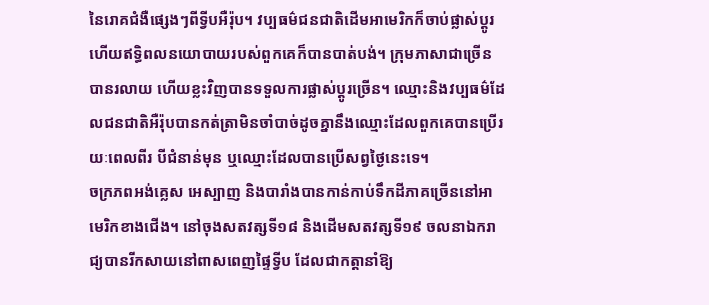នៃរោគជំងឺផ្សេងៗពីទ្វីបអឺរ៉ុប។ វប្បធម៌ជនជាតិដើមអាមេរិកក៏ចាប់ផ្លាស់ប្តូរ ហើយឥទ្ធិពលនយោបាយរបស់ពួកគេក៏បានបាត់បង់។ ក្រុមភាសាជាច្រើនបានរលាយ ហើយខ្លះវិញបានទទួលការផ្លាស់ប្តូរច្រើន។ ឈ្មោះនិងវប្បធម៌ដែលជនជាតិអឺរ៉ុបបានកត់ត្រាមិនចាំបាច់ដូចគ្នានឹងឈ្មោះដែលពួកគេបានប្រើរយៈពេលពីរ បីជំនាន់មុន ឬឈ្មោះដែលបានប្រើសព្វថ្ងៃនេះទេ។
ចក្រភពអង់គ្លេស អេស្បាញ និងបារាំងបានកាន់កាប់ទឹកដីភាគច្រើននៅអាមេរិកខាងជើង។ នៅចុងសតវត្សទី១៨ និងដើមសតវត្សទី១៩ ចលនាឯករាជ្យបានរីកសាយនៅពាសពេញផ្ទៃទ្វីប ដែលជាកត្តានាំឱ្យ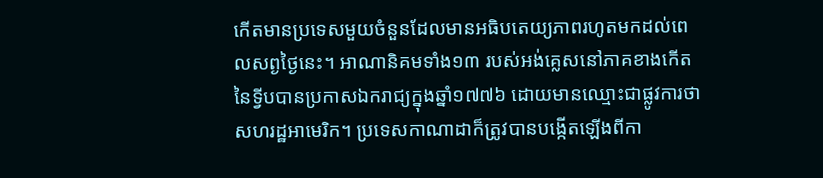កើតមានប្រទេសមួយចំនួនដែលមានអធិបតេយ្យភាពរហូតមកដល់ពេលសព្ងថ្ងៃនេះ។ អាណានិគមទាំង១៣ របស់អង់គ្លេសនៅភាគខាងកើតនៃទ្វីបបានប្រកាសឯករាជ្យក្នុងឆ្នាំ១៧៧៦ ដោយមានឈ្មោះជាផ្លូវការថាសហរដ្ឋអាមេរិក។ ប្រទេសកាណាដាក៏ត្រូវបានបង្កើតឡើងពីកា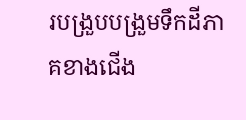របង្រួបបង្រួមទឹកដីភាគខាងជើង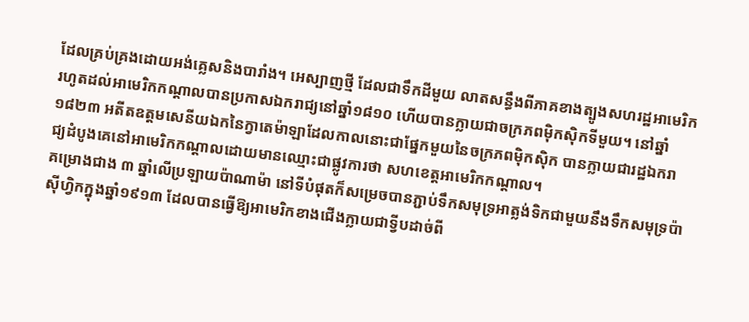ដែលគ្រប់គ្រងដោយអង់គ្លេសនិងបារាំង។ អេស្បាញថ្មី ដែលជាទឹកដីមួយ លាតសន្ធឹងពីភាគខាងត្បូងសហរដ្ឋអាមេរិករហូតដល់អាមេរិកកណ្តាលបានប្រកាសឯករាជ្យនៅឆ្នាំ១៨១០ ហើយបានក្លាយជាចក្រភពម៉ិកស៊ិកទីមួយ។ នៅឆ្នាំ១៨២៣ អតីតឧត្តមសេនីយឯកនៃក្វាតេម៉ាឡាដែលកាលនោះជាផ្នែកមួយនៃចក្រភពម៉ិកស៊ិក បានក្លាយជារដ្ឋឯករាជ្យដំបូងគេនៅអាមេរិកកណ្តាលដោយមានឈ្មោះជាផ្លូវការថា សហខេត្តអាមេរិកកណ្តាល។
គម្រោងជាង ៣ ឆ្នាំលើប្រឡាយប៉ាណាម៉ា នៅទីបំផុតក៏សម្រេចបានភ្ជាប់ទឹកសមុទ្រអាត្លង់ទិកជាមួយនឹងទឹកសមុទ្រប៉ាស៊ីហ្វិកក្នុងឆ្នាំ១៩១៣ ដែលបានធ្វើឱ្យអាមេរិកខាងជើងក្លាយជាទ្វីបដាច់ពី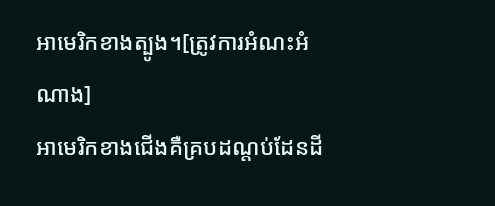អាមេរិកខាងត្បូង។[ត្រូវការអំណះអំណាង]
អាមេរិកខាងជើងគឺគ្របដណ្តប់ដែនដី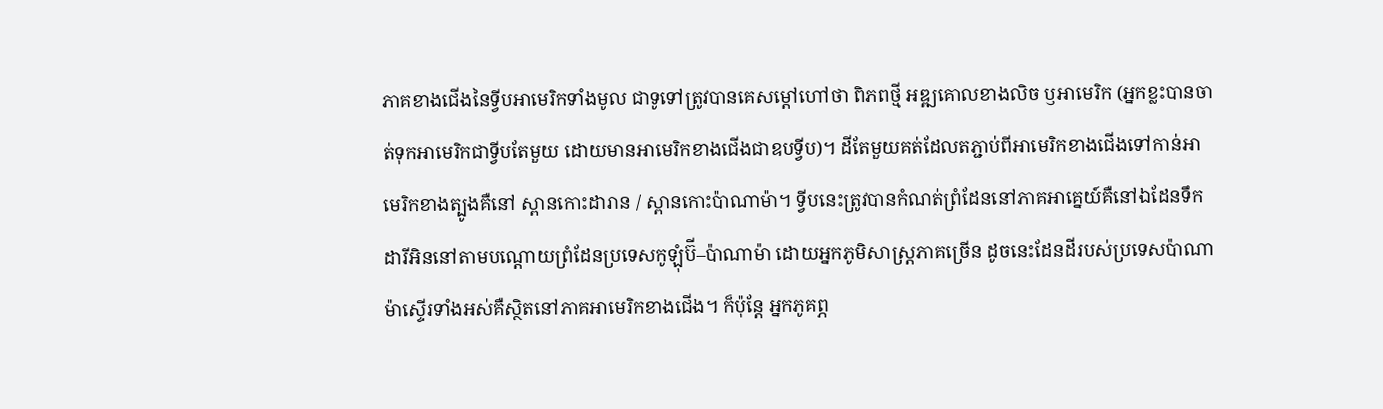ភាគខាងជើងនៃទ្វីបអាមេរិកទាំងមូល ជាទូទៅត្រូវបានគេសម្តៅហៅថា ពិភពថ្មី អឌ្ឍគោលខាងលិច ឫអាមេរិក (អ្នកខ្លះបានចាត់ទុកអាមេរិកជាទ្វីបតែមួយ ដោយមានអាមេរិកខាងជើងជាឧបទ្វីប)។ ដីតែមួយគត់ដែលតភ្ជាប់ពីអាមេរិកខាងជើងទៅកាន់អាមេរិកខាងត្បូងគឺនៅ ស្ពានកោះដារាន / ស្ពានកោះប៉ាណាម៉ា។ ទ្វីបនេះត្រូវបានកំណត់ព្រំដែននៅភាគអាគ្នេយ៍គឺនៅឯដែនទឹកដារីអិននៅតាមបណ្តោយព្រំដែនប្រទេសកូឡុំប៊ី–ប៉ាណាម៉ា ដោយអ្នកភូមិសាស្ត្រភាគច្រើន ដូចនេះដែនដីរបស់ប្រទេសប៉ាណាម៉ាស្ទើរទាំងអស់គឺស្ថិតនៅភាគអាមេរិកខាងជើង។ ក៏ប៉ុន្តែ អ្នកភូគព្ភ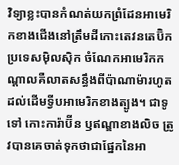វិទ្យាខ្លះបានកំណត់យកព្រំដែនអាមេរិកខាងជើងនៅត្រឹមដីកោះតេវនតេប៊ិក ប្រទេសម៉ិលស៊ិក ចំណែកអាមេរិកកណ្តាលគឺលាតសន្ធឹងពីប៉ាណាម៉ារហូតដល់ដើមទ្វីបអាមេរិកខាងត្បូង។ ជាទូទៅ កោះការ៉ាប៊ីន ឫឥណ្ឌាខាងលិច ត្រូវបានគេចាត់ទុកថាជាផ្នែកនៃអា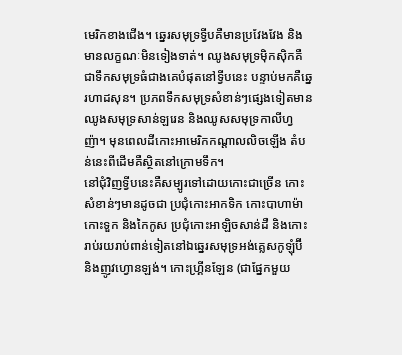មេរិកខាងជើង។ ឆ្នេរសមុទ្រទ្វីបគឺមានប្រវែងវែង និងមានលក្ខណៈមិនទៀងទាត់។ ឈូងសមុទ្រម៉ិកស៊ិកគឺជាទឹកសមុទ្រធំជាងគេបំផុតនៅទ្វីបនេះ បន្ទាប់មកគឺឆ្នេរហាដសុន។ ប្រភពទឹកសមុទ្រសំខាន់ៗផ្សេងទៀតមាន ឈូងសមុទ្រសាន់ឡរេន និងឈូសសមុទ្រកាលីហ្វញ៉ា។ មុនពេលដីកោះអាមេរិកកណ្តាលលិចឡើង តំបន់នេះពីដើមគឺស្ថិតនៅក្រោមទឹក។
នៅជុំវិញទ្វីបនេះគឺសម្បូរទៅដោយកោះជាច្រើន កោះសំខាន់ៗមានដូចជា ប្រជុំកោះអាកទិក កោះបាហាម៉ា កោះទួក និងកៃកូស ប្រជុំកោះអាឡិចសាន់ដឺ និងកោះរាប់រយរាប់ពាន់ទៀតនៅឯឆ្នេរសមុទ្រអង់គ្លេសកូឡុំប៊ី និងញូវហ្វោនឡង់។ កោះហ្រ្គីនឡែន (ជាផ្នែកមួយ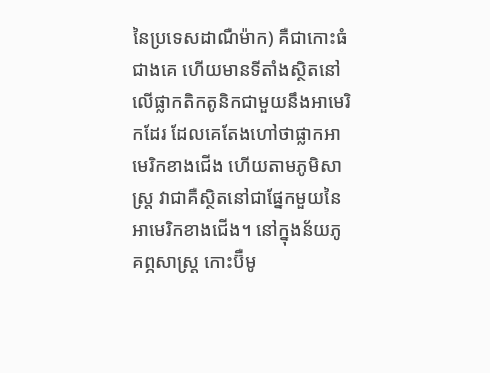នៃប្រទេសដាណឺម៉ាក) គឺជាកោះធំជាងគេ ហើយមានទីតាំងស្ថិតនៅលើផ្លាកតិកតូនិកជាមួយនឹងអាមេរិកដែរ ដែលគេតែងហៅថាផ្លាកអាមេរិកខាងជើង ហើយតាមភូមិសាស្រ្ត វាជាគឺស្ថិតនៅជាផ្នែកមួយនៃអាមេរិកខាងជើង។ នៅក្នុងន័យភូគព្ភសាស្រ្ត កោះប៊ឺមូ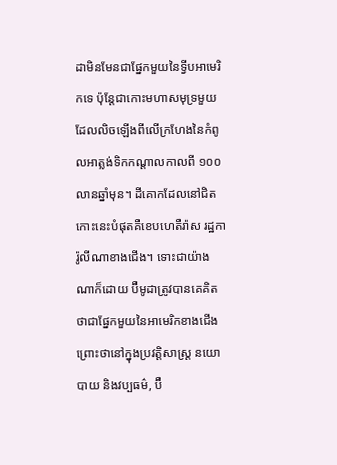ដាមិនមែនជាផ្នែកមួយនៃទ្វីបអាមេរិកទេ ប៉ុន្តែជាកោះមហាសមុទ្រមួយដែលលិចឡើងពីលើក្រហែងនៃកំពូលអាត្លង់ទិកកណ្តាលកាលពី ១០០ លានឆ្នាំមុន។ ដីគោកដែលនៅជិតកោះនេះបំផុតគឺខេបហេតឺរ៉ាស រដ្ឋការ៉ូលីណាខាងជើង។ ទោះជាយ៉ាងណាក៏ដោយ ប៊ឺមូដាត្រូវបានគេគិតថាជាផ្នែកមួយនៃអាមេរិកខាងជើង ព្រោះថានៅក្នុងប្រវត្តិសាស្ត្រ នយោបាយ និងវប្បធម៌, ប៊ឺ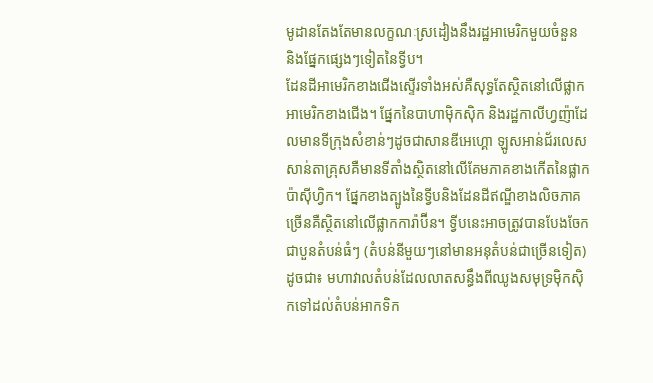មូដានតែងតែមានលក្ខណៈស្រដៀងនឹងរដ្ឋអាមេរិកមួយចំនួន និងផ្នែកផ្សេងៗទៀតនៃទ្វីប។
ដែនដីអាមេរិកខាងជើងស្ទើរទាំងអស់គឺសុទ្ធតែស្ថិតនៅលើផ្លាកអាមេរិកខាងជើង។ ផ្នែកនៃបាហាម៉ិកស៊ិក និងរដ្ឋកាលីហ្វញ៉ាដែលមានទីក្រុងសំខាន់ៗដូចជាសានឌីអេហ្គោ ឡូសអាន់ជ័រលេស សាន់តាគ្រុសគឺមានទីតាំងស្ថិតនៅលើគែមភាគខាងកើតនៃផ្លាកប៉ាស៊ីហ្វិក។ ផ្នែកខាងត្បូងនៃទ្វីបនិងដែនដីឥណ្ឌីខាងលិចភាគច្រើនគឺស្ថិតនៅលើផ្លាកការ៉ាប៊ីន។ ទ្វីបនេះអាចត្រូវបានបែងចែកជាបួនតំបន់ធំៗ (តំបន់នីមួយៗនៅមានអនុតំបន់ជាច្រើនទៀត) ដូចជា៖ មហាវាលតំបន់ដែលលាតសន្ធឹងពីឈូងសមុទ្រម៉ិកស៊ិកទៅដល់តំបន់អាកទិក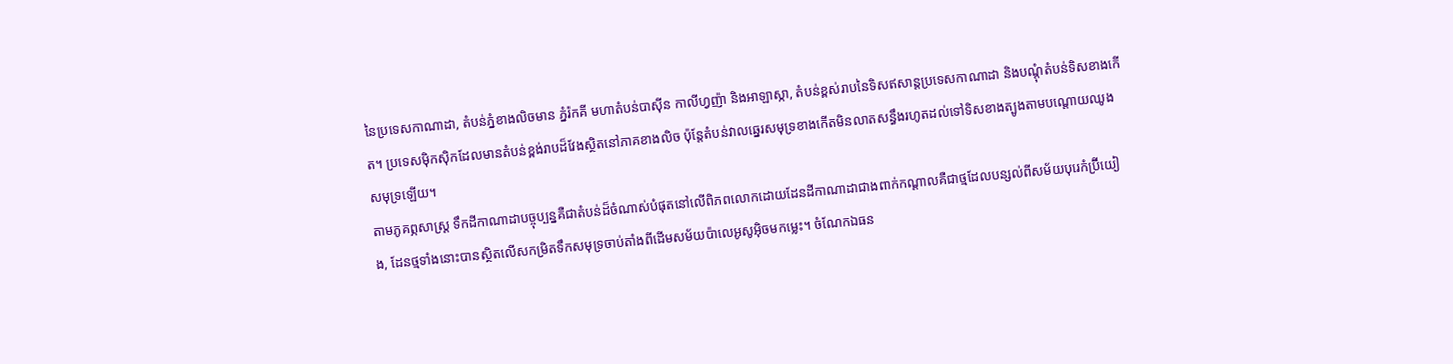នៃប្រទេសកាណាដា, តំបន់ភ្នំខាងលិចមាន ភ្នំរ៉កគី មហាតំបន់បាស៊ីន កាលីហ្វញ៉ា និងអាឡាស្កា, តំបន់ខ្ពស់រាបនៃទិសឥសាន្តប្រទេសកាណាដា និងបណ្តុំតំបន់ទិសខាងកើត។ ប្រទេសម៉ិកស៊ិកដែលមានតំបន់ខ្ពង់រាបដ៏វែងស្ថិតនៅភាគខាងលិច ប៉ុន្តែតំបន់វាលឆ្នេរសមុទ្រខាងកើតមិនលាតសន្ធឹងរហូតដល់ទៅទិសខាងត្បូងតាមបណ្តោយឈូងសមុទ្រឡើយ។
តាមភូគព្ភសាស្រ្ត ទឹកដីកាណាដាបច្ចុប្បន្នគឺជាតំបន់ដ៏ចំណាស់បំផុតនៅលើពិភពលោកដោយដែនដីកាណាដាជាងពាក់កណ្តាលគឺជាថ្មដែលបន្សល់ពីសម័យបុរេកំប៊្រីយៀង, ដែនថ្មទាំងនោះបានស្ថិតលើសកម្រិតទឹកសមុទ្រចាប់តាំងពីដើមសម័យប៉ាលេអូសូអ៊ិចមកម្លេះ។ ចំណែកឯធន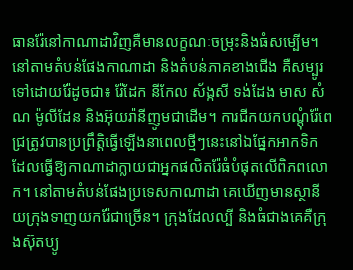ធានរ៉ែនៅកាណាដាវិញគឺមានលក្ខណៈចម្រុះនិងធំសម្បើម។ នៅតាមតំបន់ផែងកាណាដា និងតំបន់ភាគខាងជើង គឺសម្បូរទៅដោយរ៉ែដូចជា៖ រ៉ែដែក នីកែល ស័ង្កសី ទង់ដែង មាស សំណ ម៉ូលីដែន និងអ៊ុយរ៉ានីញូមជាដើម។ ការជីកយកបណ្តុំរ៉ែពេជ្រត្រូវបានប្រព្រឹត្តិធ្វើឡើងនាពេលថ្មីៗនេះនៅឯផ្នែកអាកទិក ដែលធ្វើឱ្យកាណាដាក្លាយជាអ្នកផលិតរ៉ែធំបំផុតលើពិភពលោក។ នៅតាមតំបន់ផែងប្រទេសកាណាដា គេឃើញមានស្ថានីយក្រុងទាញយករ៉ែជាច្រើន។ ក្រុងដែលល្បី និងធំជាងគេគឺក្រុងស៊ុតប្យូ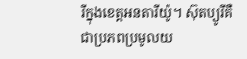រីក្នុងខេត្តអនតារីយ៉ូ។ ស៊ុតប្យូរីគឺជាប្រភពប្រមូលយ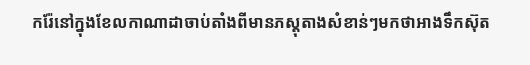ករ៉ែនៅក្នុងខែលកាណាដាចាប់តាំងពីមានភស្តុតាងសំខាន់ៗមកថាអាងទឹកស៊ុត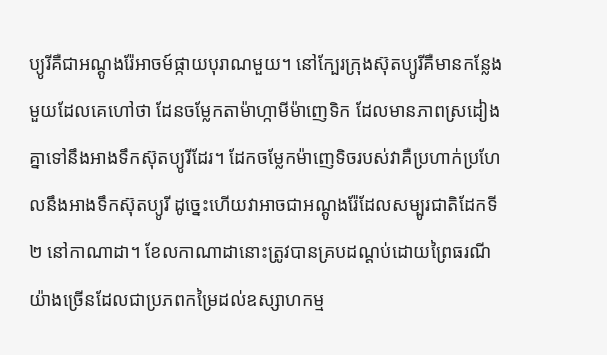ប្យូរីគឺជាអណ្តូងរ៉ែអាចម៍ផ្កាយបុរាណមួយ។ នៅក្បែរក្រុងស៊ុតប្យូរីគឺមានកន្លែងមួយដែលគេហៅថា ដែនចម្លែកតាម៉ាហ្កាមីម៉ាញេទិក ដែលមានភាពស្រដៀងគ្នាទៅនឹងអាងទឹកស៊ុតប្យូរីដែរ។ ដែកចម្លែកម៉ាញេទិចរបស់វាគឺប្រហាក់ប្រហែលនឹងអាងទឹកស៊ុតប្យូរី ដូច្នេះហើយវាអាចជាអណ្តូងរ៉ែដែលសម្បូរជាតិដែកទី២ នៅកាណាដា។ ខែលកាណាដានោះត្រូវបានគ្របដណ្ដប់ដោយព្រៃធរណីយ៉ាងច្រើនដែលជាប្រភពកម្រៃដល់ឧស្សាហកម្ម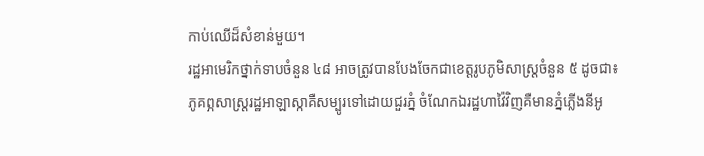កាប់ឈើដ៏សំខាន់មួយ។
រដ្ឋអាមេរិកថ្នាក់ទាបចំនួន ៤៨ អាចត្រូវបានបែងចែកជាខេត្តរូបភូមិសាស្រ្តចំនួន ៥ ដូចជា៖
ភូគព្ភសាស្រ្តរដ្ឋអាឡាស្កាគឺសម្បូរទៅដោយជួរភ្នំ ចំណែកឯរដ្ឋហាវ៉ៃវិញគឺមានភ្នំភ្លើងនីអូ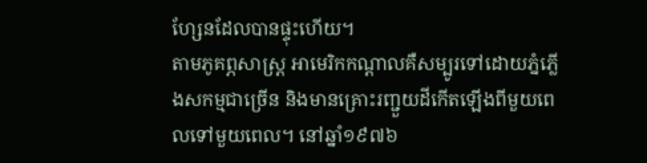ហ្សែនដែលបានផ្ទុះហើយ។
តាមភូគព្ភសាស្រ្ត អាមេរិកកណ្តាលគឺសម្បូរទៅដោយភ្នំភ្លើងសកម្មជាច្រើន និងមានគ្រោះរញ្ជួយដីកើតឡើងពីមួយពេលទៅមួយពេល។ នៅឆ្នាំ១៩៧៦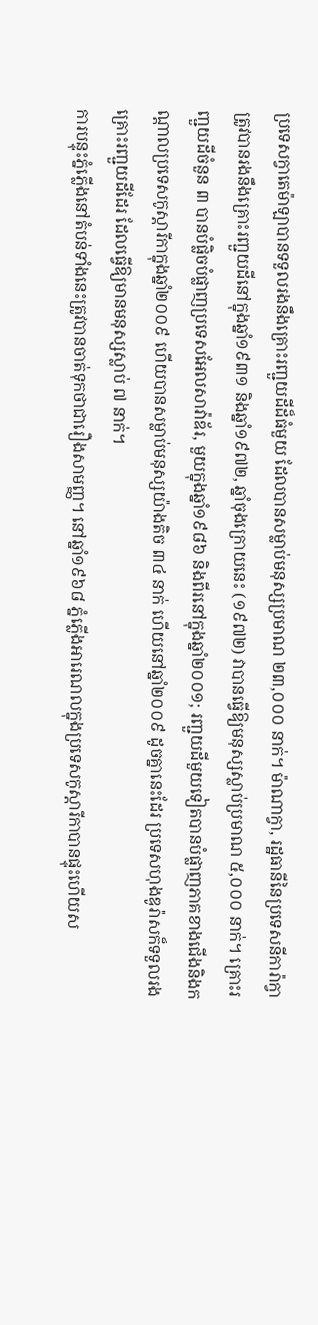ប្រទេសក្វាតេម៉ាឡាបានទទួលរងនឹងគ្រោះរញ្ជួយដីដ៏ធំមួយ ដែលបានសម្លាប់មនុស្សប្រមាណ ២៣,០០០ នាក់។ ម៉ាណាក្វា, រដ្ឋធានីនៃប្រទេសនីការ៉ាក្វា ត្រូវបានរងនឹងគ្រោះរញ្ជួយដីនៅក្នុងឆ្នាំ១៩៣១ និងឆ្នាំ១៩៧២, ឆ្នាំចុងក្រោយនេះ (១៩៧២) វាបានធ្វើឱ្យមនុស្សស្លាប់ប្រមាណ ៥,០០០ នាក់។ គ្រោះរញ្ជួយដីចំនួន ៣ បានបំផ្លិចបំផ្លាញប្រទេសអែលសាវ៉ាឌ័រ, មួយក្នុងឆ្នាំ១៩៨៦ និងពីរនៅក្នុងឆ្នាំ២០០១; រញ្ជួយដីមួយទៀតបានបំផ្លាញភាគខាងជើងនិងកណ្តាលប្រទេសកូស្តារីកាក្នុងឆ្នាំ២០០៩ ហើយបានសម្លាប់មនុស្សយ៉ាងតិច ៣៤ នាក់ ហើយនៅឆ្នាំ២០០៩ ដូចគ្នានេះដែរ ប្រទេសហុងឌូរ៉ាសក៏ទទួលរងគ្រោះរញ្ជួយដីដែរ ដែលធ្វើឱ្យមានមនុស្សស្លាប់ ៧ នាក់។
ការបន្ទុះភ្នំភ្លើងនៅតំបន់ទាំងនេះត្រូវបានចាត់ទុកថាជារឿងសាមញ្ញ។ នៅឆ្នាំ១៩៦៨ ភ្នំភ្លើងអារេណលក្នុងប្រទេសកូស្តារីកាបានផ្ទុះហើយស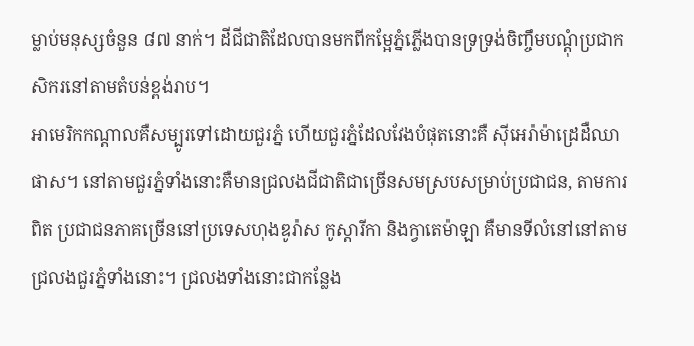ម្លាប់មនុស្សចំនួន ៨៧ នាក់។ ដីជីជាតិដែលបានមកពីកម្អែភ្នំភ្លើងបានទ្រទ្រង់ចិញ្ចឹមបណ្តុំប្រជាកសិករនៅតាមតំបន់ខ្ពង់រាប។
អាមេរិកកណ្តាលគឺសម្បូរទៅដោយជួរភ្នំ ហើយជួរភ្នំដែលវែងបំផុតនោះគឺ ស៊ីអេរ៉ាម៉ាដ្រេដឺឈាផាស។ នៅតាមជួរភ្នំទាំងនោះគឺមានជ្រលងជីជាតិជាច្រើនសមស្របសម្រាប់ប្រជាជន, តាមការពិត ប្រជាជនភាគច្រើននៅប្រទេសហុងឌូរ៉ាស កូស្តារីកា និងក្វាតេម៉ាឡា គឺមានទីលំនៅនៅតាមជ្រលងជួរភ្នំទាំងនោះ។ ជ្រលងទាំងនោះជាកន្លែង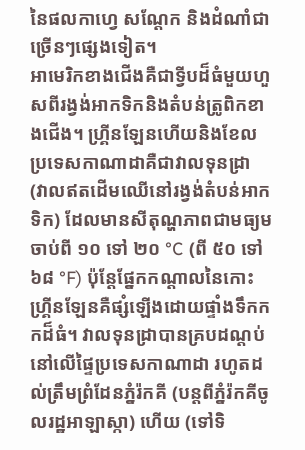នៃផលកាហ្វេ សណ្តែក និងដំណាំជាច្រើនៗផ្សេងទៀត។
អាមេរិកខាងជើងគឺជាទ្វីបដ៏ធំមួយហួសពីរង្វង់អាកទិកនិងតំបន់ត្រូពិកខាងជើង។ ហ្គ្រីនឡែនហើយនិងខែលប្រទេសកាណាដាគឺជាវាលទុនដ្រា (វាលឥតដើមឈើនៅរង្វង់តំបន់អាកទិក) ដែលមានសីតុណ្ហភាពជាមធ្យមចាប់ពី ១០ ទៅ ២០ °C (ពី ៥០ ទៅ ៦៨ °F) ប៉ុន្តែផ្នែកកណ្តាលនៃកោះហ្គ្រីនឡែនគឺផ្សំឡើងដោយផ្ទាំងទឹកកកដ៏ធំ។ វាលទុនដ្រាបានគ្របដណ្តប់នៅលើផ្ទៃប្រទេសកាណាដា រហូតដល់ត្រឹមព្រំដែនភ្នំរ៉កគី (បន្តពីភ្នំរ៉កគីចូលរដ្ឋអាឡាស្កា) ហើយ (ទៅទិ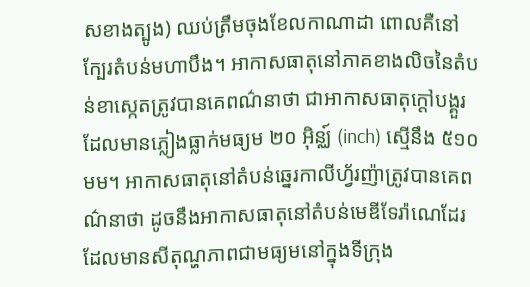សខាងត្បូង) ឈប់ត្រឹមចុងខែលកាណាដា ពោលគឺនៅក្បែរតំបន់មហាបឹង។ អាកាសធាតុនៅភាគខាងលិចនៃតំបន់ខាស្កេតត្រូវបានគេពណ៌នាថា ជាអាកាសធាតុក្តៅបង្គួរ ដែលមានភ្លៀងធ្លាក់មធ្យម ២០ អ៊ិន្ឈ៍ (inch) ស្មើនឹង ៥១០ មម។ អាកាសធាតុនៅតំបន់ឆ្នេរកាលីហ្វ័រញ៉ាត្រូវបានគេពណ៌នាថា ដូចនឹងអាកាសធាតុនៅតំបន់មេឌីទែរ៉ាណេដែរ ដែលមានសីតុណ្ហភាពជាមធ្យមនៅក្នុងទីក្រុង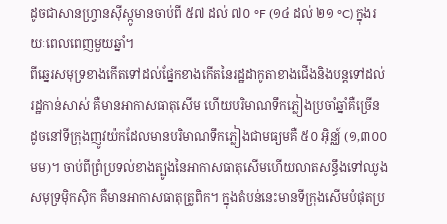ដូចជាសានហ្វ្រានស៊ីស្កូមានចាប់ពី ៥៧ ដល់ ៧០ °F (១៤ ដល់ ២១ °C) ក្នុងរយៈពេលពេញមួយឆ្នាំ។
ពីឆ្នេរសមុទ្រខាងកើតទៅដល់ផ្នែកខាងកើតនៃរដ្ឋដាកូតាខាងជើងនិងបន្តទៅដល់រដ្ឋកាន់សាស់ គឺមានអាកាសធាតុសើម ហើយបរិមាណទឹកភ្លៀងប្រចាំឆ្នាំគឺច្រើន ដូចនៅទីក្រុងញូវយ៉កដែលមានបរិមាណទឹកភ្លៀងជាមធ្យមគឺ ៥០ អ៊ិន្ឈ៍ (១,៣០០ មម)។ ចាប់ពីព្រំប្រទល់ខាងត្បូងនៃអាកាសធាតុសើមហើយលាតសន្ធឹងទៅឈូងសមុទ្រម៉ិកស៊ិក គឺមានអាកាសធាតុត្រូពិក។ ក្នុងតំបន់នេះមានទីក្រុងសើមបំផុតប្រ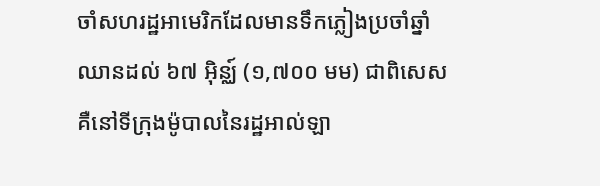ចាំសហរដ្ឋអាមេរិកដែលមានទឹកភ្លៀងប្រចាំឆ្នាំឈានដល់ ៦៧ អ៊ិន្ឈ៍ (១,៧០០ មម) ជាពិសេសគឺនៅទីក្រុងម៉ូបាលនៃរដ្ឋអាល់ឡា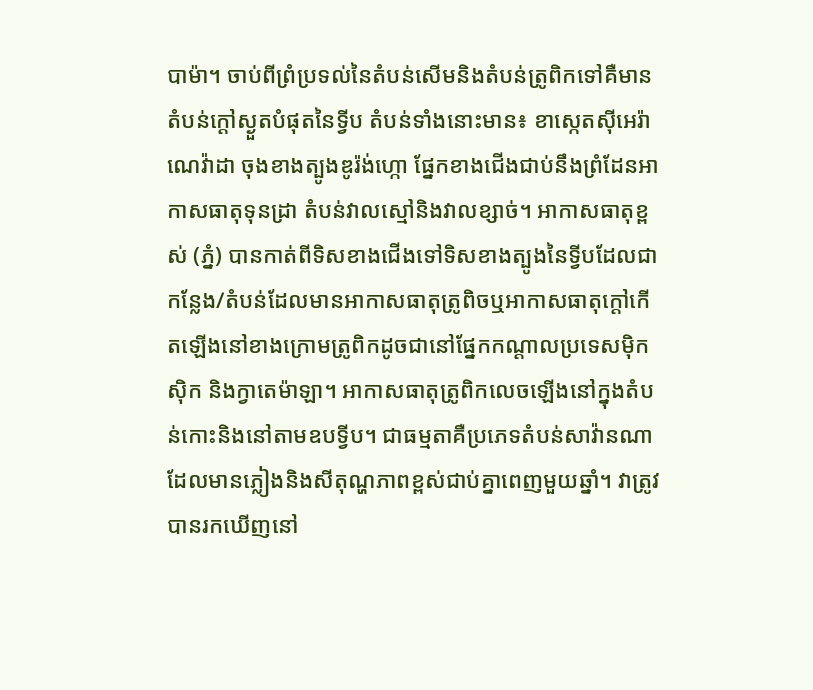បាម៉ា។ ចាប់ពីព្រំប្រទល់នៃតំបន់សើមនិងតំបន់ត្រូពិកទៅគឺមានតំបន់ក្តៅស្ងួតបំផុតនៃទ្វីប តំបន់ទាំងនោះមាន៖ ខាស្កេតស៊ីអេរ៉ាណេវ៉ាដា ចុងខាងត្បូងឌូរ៉ង់ហ្កោ ផ្នែកខាងជើងជាប់នឹងព្រំដែនអាកាសធាតុទុនដ្រា តំបន់វាលស្មៅនិងវាលខ្សាច់។ អាកាសធាតុខ្ពស់ (ភ្នំ) បានកាត់ពីទិសខាងជើងទៅទិសខាងត្បូងនៃទ្វីបដែលជាកន្លែង/តំបន់ដែលមានអាកាសធាតុត្រូពិចឬអាកាសធាតុក្តៅកើតឡើងនៅខាងក្រោមត្រូពិកដូចជានៅផ្នែកកណ្តាលប្រទេសម៉ិកស៊ិក និងក្វាតេម៉ាឡា។ អាកាសធាតុត្រូពិកលេចឡើងនៅក្នុងតំបន់កោះនិងនៅតាមឧបទ្វីប។ ជាធម្មតាគឺប្រភេទតំបន់សាវ៉ានណាដែលមានភ្លៀងនិងសីតុណ្ហភាពខ្ពស់ជាប់គ្នាពេញមួយឆ្នាំ។ វាត្រូវបានរកឃើញនៅ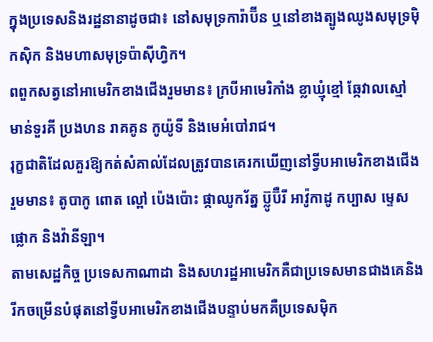ក្នុងប្រទេសនិងរដ្ឋនានាដូចជា៖ នៅសមុទ្រការ៉ាប៊ីន ឬនៅខាងត្បូងឈូងសមុទ្រម៉ិកស៊ិក និងមហាសមុទ្រប៉ាស៊ីហ្វិក។
ពពួកសត្វនៅអាមេរិកខាងជើងរួមមាន៖ ក្របីអាមេរិកាំង ខ្លាឃ្មុំខ្មៅ ឆ្កែវាលស្មៅ មាន់ទួរគី ប្រងហន រាគគូន កូយ៉ូទី និងមេអំបៅរាជ។
រុក្ខជាតិដែលគួរឱ្យកត់សំគាល់ដែលត្រូវបានគេរកឃើញនៅទ្វីបអាមេរិកខាងជើងរួមមាន៖ តូបាកូ ពោត ល្ពៅ ប៉េងប៉ោះ ផ្កាឈូករ័ត្ន ប៊្លូប៊ឺរី អាវ៉ូកាដូ កប្បាស ម្ទេសផ្លោក និងវ៉ានីឡា។
តាមសេដ្ឋកិច្ច ប្រទេសកាណាដា និងសហរដ្ឋអាមេរិកគឺជាប្រទេសមានជាងគេនិងរីកចម្រើនបំផុតនៅទ្វីបអាមេរិកខាងជើងបន្ទាប់មកគឺប្រទេសម៉ិក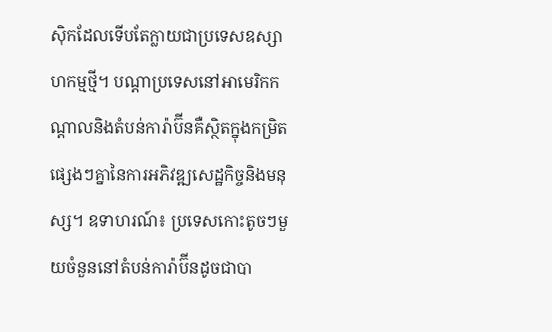ស៊ិកដែលទើបតែក្លាយជាប្រទេសឧស្សាហកម្មថ្មី។ បណ្តាប្រទេសនៅអាមេរិកកណ្តាលនិងតំបន់ការ៉ាប៊ីនគឺស្ថិតក្នុងកម្រិតផ្សេងៗគ្នានៃការអភិវឌ្ឍសេដ្ឋកិច្ចនិងមនុស្ស។ ឧទាហរណ៍៖ ប្រទេសកោះតូចៗមួយចំនួននៅតំបន់ការ៉ាប៊ីនដូចជាបា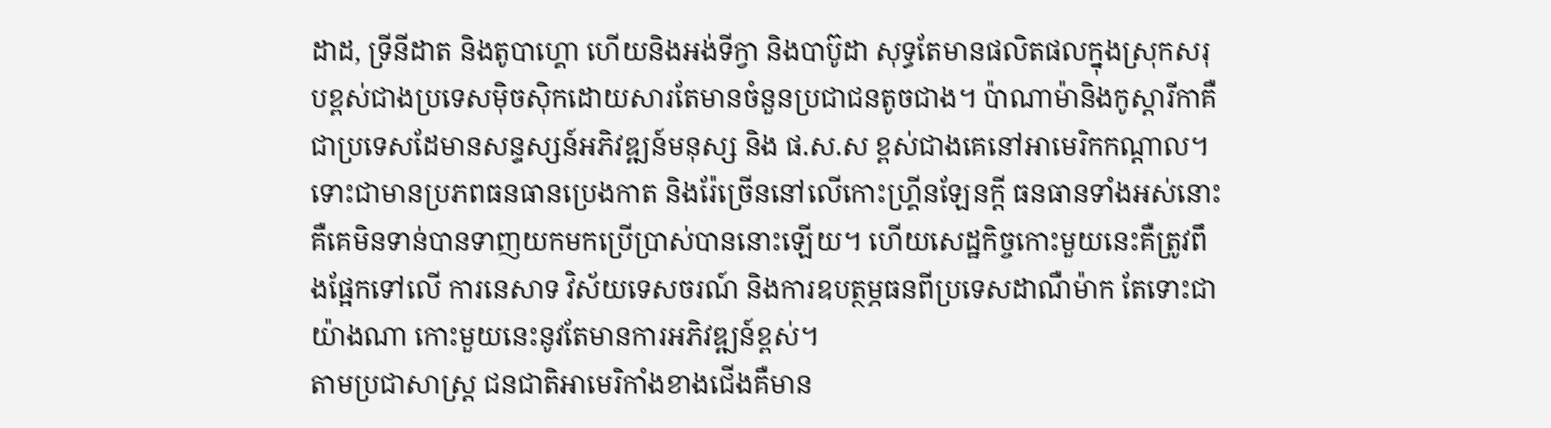ដាដ, ទ្រីនីដាត និងតូបាហ្គោ ហើយនិងអង់ទីក្វា និងបាប៊ូដា សុទ្ធតែមានផលិតផលក្នុងស្រុកសរុបខ្ពស់ជាងប្រទេសម៉ិចស៊ិកដោយសារតែមានចំនួនប្រជាជនតូចជាង។ ប៉ាណាម៉ានិងកូស្តារីកាគឺជាប្រទេសដែមានសន្ទស្សន៍អភិវឌ្ឍន៍មនុស្ស និង ផ.ស.ស ខ្ពស់ជាងគេនៅអាមេរិកកណ្ដាល។ ទោះជាមានប្រភពធនធានប្រេងកាត និងរ៉ែច្រើននៅលើកោះហ្រ្គីនឡែនក្តី ធនធានទាំងអស់នោះគឺគេមិនទាន់បានទាញយកមកប្រើប្រាស់បាននោះឡើយ។ ហើយសេដ្ឋកិច្ចកោះមួយនេះគឺត្រូវពឹងផ្អែកទៅលើ ការនេសាទ វិស័យទេសចរណ៍ និងការឧបត្ថម្ភធនពីប្រទេសដាណឺម៉ាក តែទោះជាយ៉ាងណា កោះមួយនេះនូវតែមានការអភិវឌ្ឍន៍ខ្ពស់។
តាមប្រជាសាស្រ្ត ជនជាតិអាមេរិកាំងខាងជើងគឺមាន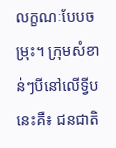លក្ខណៈបែបចម្រុះ។ ក្រុមសំខាន់ៗបីនៅលើទ្វីបនេះគឺ៖ ជនជាតិ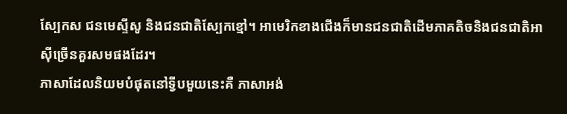ស្បែកស ជនមេស្ទីសូ និងជនជាតិស្បែកខ្មៅ។ អាមេរិកខាងជើងក៏មានជនជាតិដើមភាគតិចនិងជនជាតិអាស៊ីច្រើនគួរសមផងដែរ។
ភាសាដែលនិយមបំផុតនៅទ្វីបមួយនេះគឺ ភាសាអង់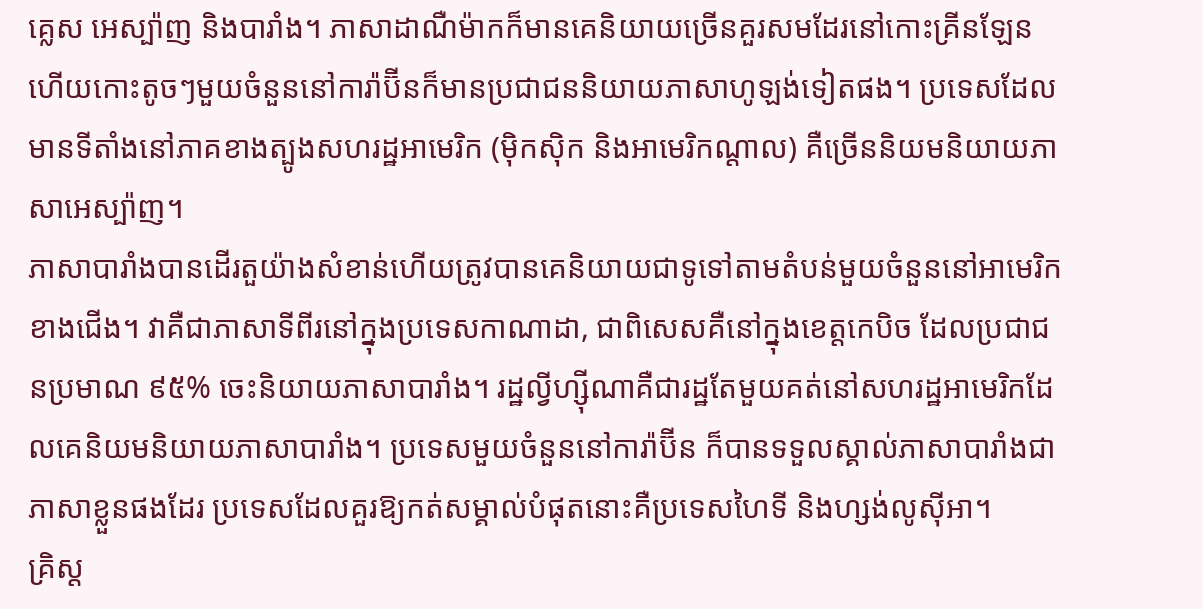គ្លេស អេស្ប៉ាញ និងបារាំង។ ភាសាដាណឺម៉ាកក៏មានគេនិយាយច្រើនគួរសមដែរនៅកោះគ្រីនឡែន ហើយកោះតូចៗមួយចំនួននៅការ៉ាប៊ីនក៏មានប្រជាជននិយាយភាសាហូឡង់ទៀតផង។ ប្រទេសដែលមានទីតាំងនៅភាគខាងត្បូងសហរដ្ឋអាមេរិក (ម៉ិកស៊ិក និងអាមេរិកណ្តាល) គឺច្រើននិយមនិយាយភាសាអេស្ប៉ាញ។
ភាសាបារាំងបានដើរតួយ៉ាងសំខាន់ហើយត្រូវបានគេនិយាយជាទូទៅតាមតំបន់មួយចំនួននៅអាមេរិកខាងជើង។ វាគឺជាភាសាទីពីរនៅក្នុងប្រទេសកាណាដា, ជាពិសេសគឺនៅក្នុងខេត្តកេបិច ដែលប្រជាជនប្រមាណ ៩៥% ចេះនិយាយភាសាបារាំង។ រដ្ឋល្វីហ្ស៊ីណាគឺជារដ្ឋតែមួយគត់នៅសហរដ្ឋអាមេរិកដែលគេនិយមនិយាយភាសាបារាំង។ ប្រទេសមួយចំនួននៅការ៉ាប៊ីន ក៏បានទទួលស្គាល់ភាសាបារាំងជាភាសាខ្លួនផងដែរ ប្រទេសដែលគួរឱ្យកត់សម្គាល់បំផុតនោះគឺប្រទេសហៃទី និងហ្សង់លូស៊ីអា។
គ្រិស្ត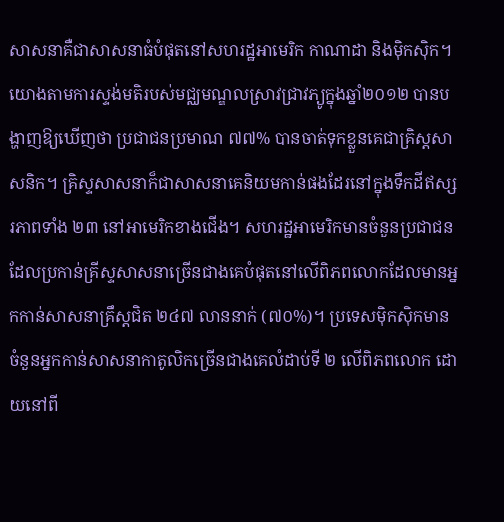សាសនាគឺជាសាសនាធំបំផុតនៅសហរដ្ឋអាមេរិក កាណាដា និងម៉ិកស៊ិក។ យោងតាមការស្ទង់មតិរបស់មជ្ឈមណ្ឌលស្រាវជ្រាវភ្យូក្នុងឆ្នាំ២០១២ បានបង្ហាញឱ្យឃើញថា ប្រជាជនប្រមាណ ៧៧% បានចាត់ទុកខ្លួនគេជាគ្រិស្តសាសនិក។ គ្រិស្ទសាសនាក៏ជាសាសនាគេនិយមកាន់ផងដែរនៅក្នុងទឹកដីឥស្សរភាពទាំង ២៣ នៅអាមេរិកខាងជើង។ សហរដ្ឋអាមេរិកមានចំនួនប្រជាជនដែលប្រកាន់គ្រីស្ទសាសនាច្រើនជាងគេបំផុតនៅលើពិភពលោកដែលមានអ្នកកាន់សាសនាគ្រឹស្តជិត ២៤៧ លាននាក់ (៧០%)។ ប្រទេសម៉ិកស៊ិកមានចំនួនអ្នកកាន់សាសនាកាតូលិកច្រើនជាងគេលំដាប់ទី ២ លើពិភពលោក ដោយនៅពី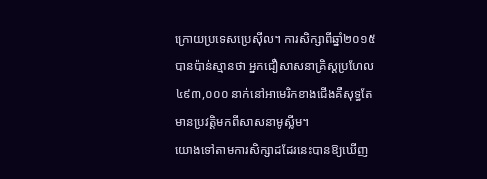ក្រោយប្រទេសប្រេស៊ីល។ ការសិក្សាពីឆ្នាំ២០១៥ បានប៉ាន់ស្មានថា អ្នកជឿសាសនាគ្រិស្តប្រហែល ៤៩៣,០០០ នាក់នៅអាមេរិកខាងជើងគឺសុទ្ធតែមានប្រវត្តិមកពីសាសនាមូស្លីម។
យោងទៅតាមការសិក្សាដដែរនេះបានឱ្យឃើញ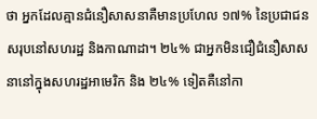ថា អ្នកដែលគ្មានជំនឿសាសនាគឺមានប្រហែល ១៧% នៃប្រជាជនសរុបនៅសហរដ្ឋ និងកាណាដា។ ២៤% ជាអ្នកមិនជឿជំនឿសាសនានៅក្នុងសហរដ្ឋអាមេរិក និង ២៤% ទៀតគឺនៅកា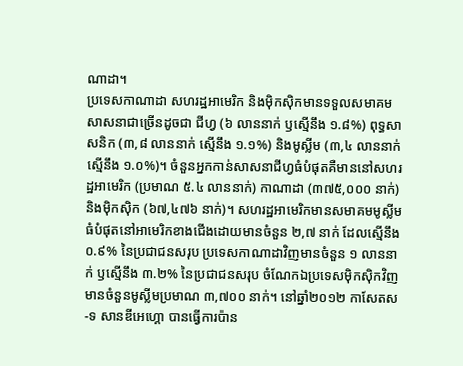ណាដា។
ប្រទេសកាណាដា សហរដ្ឋអាមេរិក និងម៉ិកស៊ិកមានទទួលសមាគមសាសនាជាច្រើនដូចជា ជីហ្វ (៦ លាននាក់ ឫស្មើនឹង ១.៨%) ពុទ្ធសាសនិក (៣,៨ លាននាក់ ស្មើនឹង ១.១%) និងមូស្លីម (៣,៤ លាននាក់ ស្មើនឹង ១.០%)។ ចំនួនអ្នកកាន់សាសនាជីហ្វធំបំផុតគឺមាននៅសហរដ្ឋអាមេរិក (ប្រមាណ ៥.៤ លាននាក់) កាណាដា (៣៧៥,០០០ នាក់) និងម៉ិកស៊ិក (៦៧,៤៧៦ នាក់)។ សហរដ្ឋអាមេរិកមានសមាគមមូស្លីមធំបំផុតនៅអាមេរិកខាងជើងដោយមានចំនួន ២,៧ នាក់ ដែលស្មើនឹង ០.៩% នៃប្រជាជនសរុប ប្រទេសកាណាដាវិញមានចំនួន ១ លាននាក់ ឫស្មើនឹង ៣.២% នៃប្រជាជនសរុប ចំណែកឯប្រទេសម៉ិកស៊ិកវិញមានចំនួនមូស្លីមប្រមាណ ៣,៧០០ នាក់។ នៅឆ្នាំ២០១២ កាសែតស-ទ សានឌីអេហ្គោ បានធ្វើការប៉ាន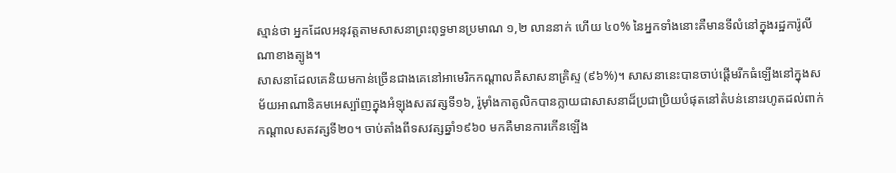ស្មាន់ថា អ្នកដែលអនុវត្តតាមសាសនាព្រះពុទ្ធមានប្រមាណ ១,២ លាននាក់ ហើយ ៤០% នៃអ្នកទាំងនោះគឺមានទីលំនៅក្នុងរដ្ឋការ៉ូលីណាខាងត្បូង។
សាសនាដែលគេនិយមកាន់ច្រើនជាងគេនៅអាមេរិកកណ្តាលគឺសាសនាគ្រិស្ទ (៩៦%)។ សាសនានេះបានចាប់ផ្តើមរីកធំឡើងនៅក្នុងសម័យអាណានិគមអេស្ប៉ាញក្នុងអំឡុងសតវត្សទី១៦, រ៉ូម៉ាំងកាតូលិកបានក្លាយជាសាសនាដ៏ប្រជាប្រិយបំផុតនៅតំបន់នោះរហូតដល់ពាក់កណ្តាលសតវត្សទី២០។ ចាប់តាំងពីទសវត្សឆ្នាំ១៩៦០ មកគឺមានការកើនឡើង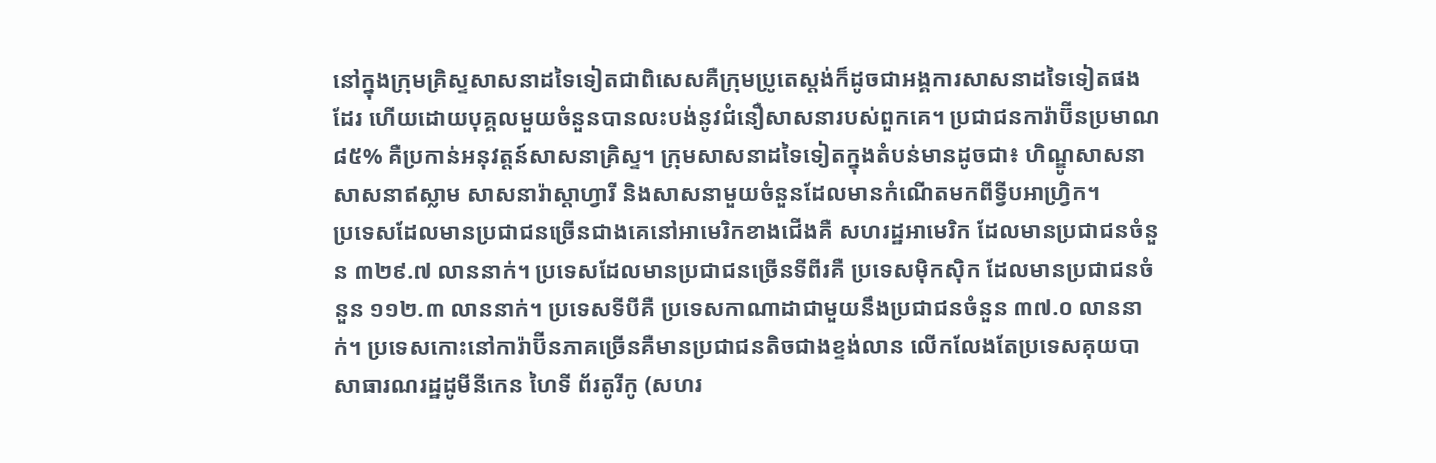នៅក្នុងក្រុមគ្រិស្ទសាសនាដទៃទៀតជាពិសេសគឺក្រុមប្រូតេស្ដង់ក៏ដូចជាអង្គការសាសនាដទៃទៀតផងដែរ ហើយដោយបុគ្គលមួយចំនួនបានលះបង់នូវជំនឿសាសនារបស់ពួកគេ។ ប្រជាជនការ៉ាប៊ីនប្រមាណ ៨៥% គឺប្រកាន់អនុវត្តន៍សាសនាគ្រិស្ទ។ ក្រុមសាសនាដទៃទៀតក្នុងតំបន់មានដូចជា៖ ហិណ្ឌូសាសនា សាសនាឥស្លាម សាសនារ៉ាស្តាហ្វារី និងសាសនាមួយចំនួនដែលមានកំណើតមកពីទ្វីបអាហ្រ្វិក។
ប្រទេសដែលមានប្រជាជនច្រើនជាងគេនៅអាមេរិកខាងជើងគឺ សហរដ្ឋអាមេរិក ដែលមានប្រជាជនចំនួន ៣២៩.៧ លាននាក់។ ប្រទេសដែលមានប្រជាជនច្រើនទីពីរគឺ ប្រទេសម៉ិកស៊ិក ដែលមានប្រជាជនចំនួន ១១២.៣ លាននាក់។ ប្រទេសទីបីគឺ ប្រទេសកាណាដាជាមួយនឹងប្រជាជនចំនួន ៣៧.០ លាននាក់។ ប្រទេសកោះនៅការ៉ាប៊ីនភាគច្រើនគឺមានប្រជាជនតិចជាងខ្ទង់លាន លើកលែងតែប្រទេសគុយបា សាធារណរដ្ឋដូមីនីកេន ហៃទី ព័រតូរីកូ (សហរ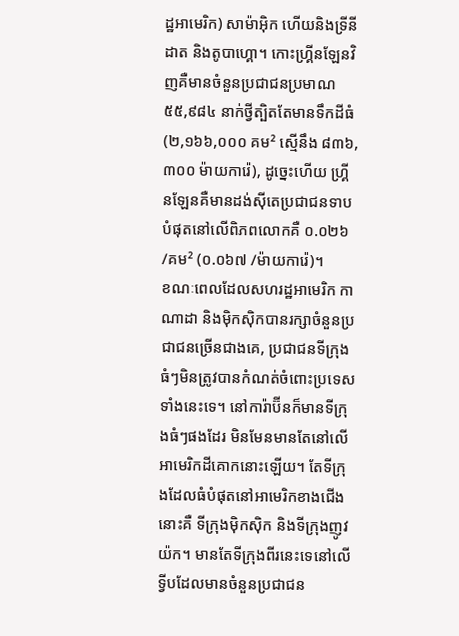ដ្ឋអាមេរិក) សាម៉ាអ៊ិក ហើយនិងទ្រីនីដាត និងតូបាហ្គោ។ កោះហ្រ្គីនឡែនវិញគឺមានចំនួនប្រជាជនប្រមាណ ៥៥,៩៨៤ នាក់ថ្វីត្បិតតែមានទឹកដីធំ (២,១៦៦,០០០ គម² ស្មើនឹង ៨៣៦,៣០០ ម៉ាយការ៉េ), ដូច្នេះហើយ ហ្រ្គីនឡែនគឺមានដង់ស៊ីតេប្រជាជនទាបបំផុតនៅលើពិភពលោកគឺ ០.០២៦ /គម² (០.០៦៧ /ម៉ាយការ៉េ)។
ខណៈពេលដែលសហរដ្ឋអាមេរិក កាណាដា និងម៉ិកស៊ិកបានរក្សាចំនួនប្រជាជនច្រើនជាងគេ, ប្រជាជនទីក្រុងធំៗមិនត្រូវបានកំណត់ចំពោះប្រទេសទាំងនេះទេ។ នៅការ៉ាប៊ីនក៏មានទីក្រុងធំៗផងដែរ មិនមែនមានតែនៅលើអាមេរិកដីគោកនោះឡើយ។ តែទីក្រុងដែលធំបំផុតនៅអាមេរិកខាងជើងនោះគឺ ទីក្រុងម៉ិកស៊ិក និងទីក្រុងញូវយ៉ក។ មានតែទីក្រុងពីរនេះទេនៅលើទ្វីបដែលមានចំនួនប្រជាជន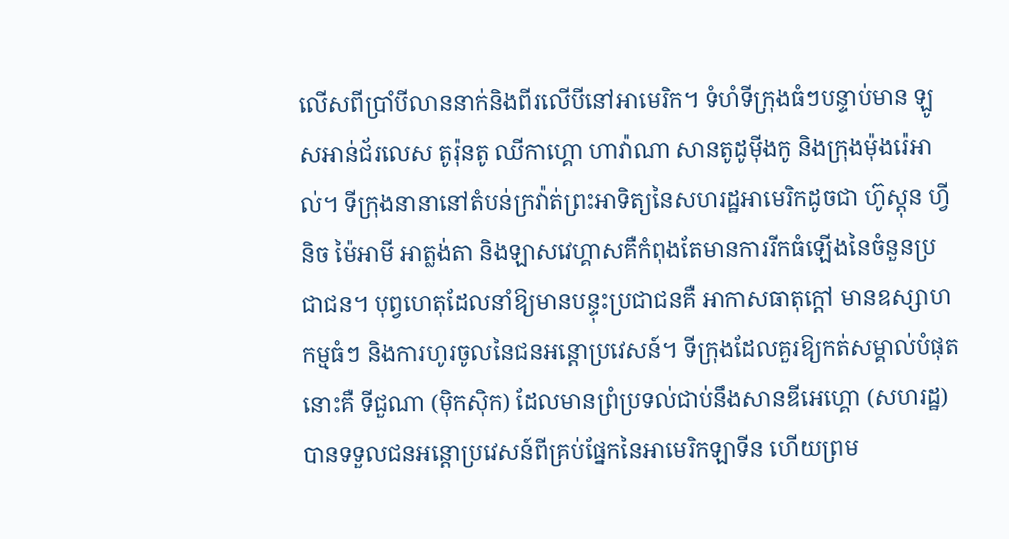លើសពីប្រាំបីលាននាក់និងពីរលើបីនៅអាមេរិក។ ទំហំទីក្រុងធំៗបន្ទាប់មាន ឡូសអាន់ជ័រលេស តូរ៉ុនតូ ឈីកាហ្គោ ហាវ៉ាណា សានតូដូម៉ីងកូ និងក្រុងម៉ុងរ៉េអាល់។ ទីក្រុងនានានៅតំបន់ក្រវ៉ាត់ព្រះអាទិត្យនៃសហរដ្ឋអាមេរិកដូចជា ហ៊ូស្តុន ហ្វីនិច ម៉ៃអាមី អាត្លង់តា និងឡាសវេហ្គាសគឺកំពុងតែមានការរីកធំឡើងនៃចំនួនប្រជាជន។ បុព្វហេតុដែលនាំឱ្យមានបន្ទុះប្រជាជនគឺ អាកាសធាតុក្តៅ មានឧស្សាហកម្មធំៗ និងការហូរចូលនៃជនអន្តោប្រវេសន៍។ ទីក្រុងដែលគួរឱ្យកត់សម្គាល់បំផុតនោះគឺ ទីជួណា (ម៉ិកស៊ិក) ដែលមានព្រំប្រទល់ជាប់នឹងសានឌីអេហ្គោ (សហរដ្ឋ) បានទទួលជនអន្តោប្រវេសន៍ពីគ្រប់ផ្នែកនៃអាមេរិកឡាទីន ហើយព្រម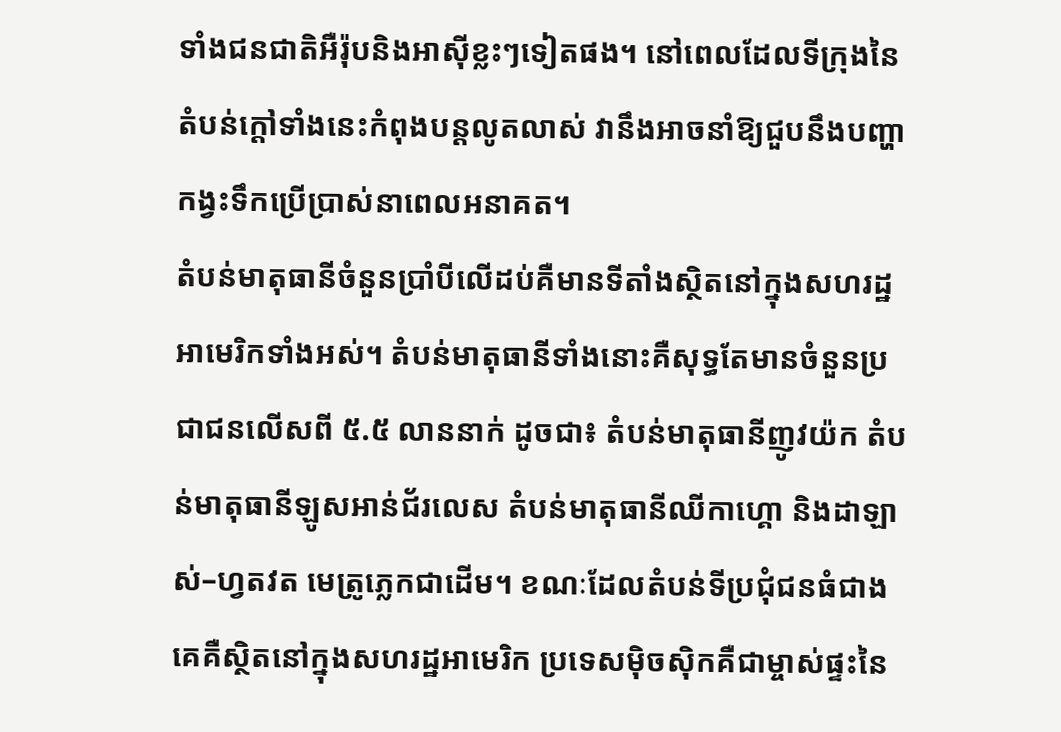ទាំងជនជាតិអឺរ៉ុបនិងអាស៊ីខ្លះៗទៀតផង។ នៅពេលដែលទីក្រុងនៃតំបន់ក្តៅទាំងនេះកំពុងបន្តលូតលាស់ វានឹងអាចនាំឱ្យជួបនឹងបញ្ហាកង្វះទឹកប្រើប្រាស់នាពេលអនាគត។
តំបន់មាតុធានីចំនួនប្រាំបីលើដប់គឺមានទីតាំងស្ថិតនៅក្នុងសហរដ្ឋអាមេរិកទាំងអស់។ តំបន់មាតុធានីទាំងនោះគឺសុទ្ធតែមានចំនួនប្រជាជនលើសពី ៥.៥ លាននាក់ ដូចជា៖ តំបន់មាតុធានីញូវយ៉ក តំបន់មាតុធានីឡូសអាន់ជ័រលេស តំបន់មាតុធានីឈីកាហ្គោ និងដាឡាស់–ហ្វតវត មេត្រូភ្លេកជាដើម។ ខណៈដែលតំបន់ទីប្រជុំជនធំជាងគេគឺស្ថិតនៅក្នុងសហរដ្ឋអាមេរិក ប្រទេសម៉ិចស៊ិកគឺជាម្ចាស់ផ្ទះនៃ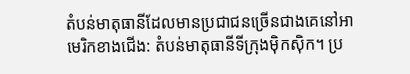តំបន់មាតុធានីដែលមានប្រជាជនច្រើនជាងគេនៅអាមេរិកខាងជើង: តំបន់មាតុធានីទីក្រុងម៉ិកស៊ិក។ ប្រ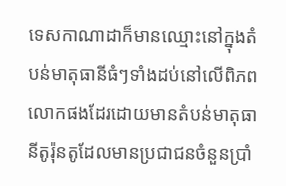ទេសកាណាដាក៏មានឈ្មោះនៅក្នុងតំបន់មាតុធានីធំៗទាំងដប់នៅលើពិភពលោកផងដែរដោយមានតំបន់មាតុធានីតូរ៉ុនតូដែលមានប្រជាជនចំនួនប្រាំ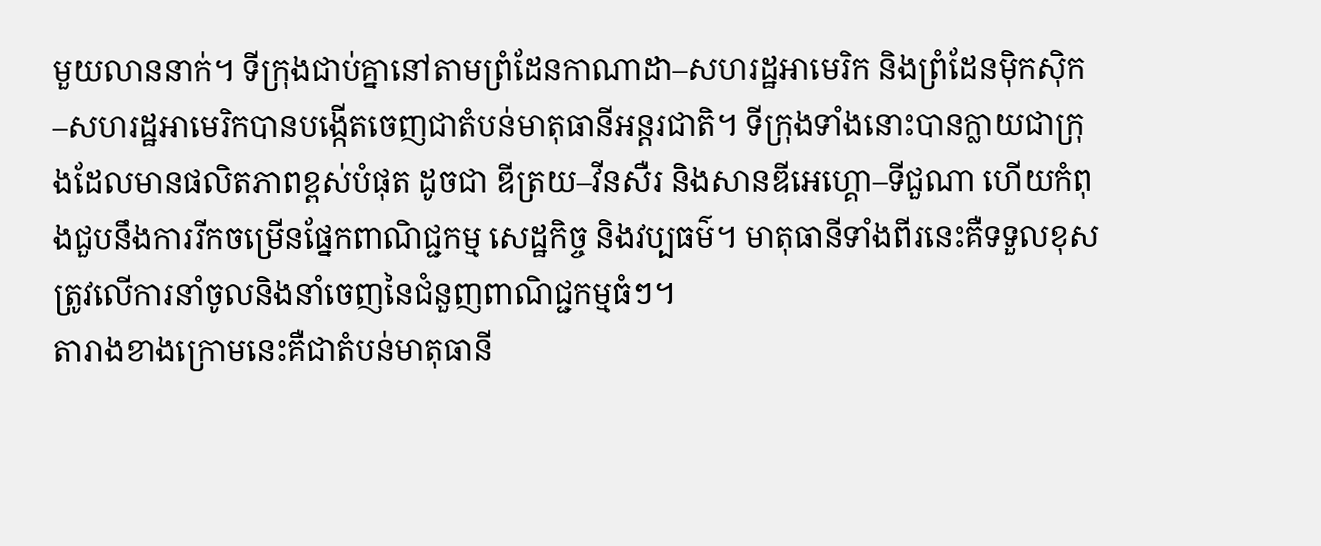មួយលាននាក់។ ទីក្រុងជាប់គ្នានៅតាមព្រំដែនកាណាដា–សហរដ្ឋអាមេរិក និងព្រំដែនម៉ិកស៊ិក–សហរដ្ឋអាមេរិកបានបង្កើតចេញជាតំបន់មាតុធានីអន្តរជាតិ។ ទីក្រុងទាំងនោះបានក្លាយជាក្រុងដែលមានផលិតភាពខ្ពស់បំផុត ដូចជា ឌីត្រយ–វីនសឺរ និងសានឌីអេហ្គោ–ទីជួណា ហើយកំពុងជួបនឹងការរីកចម្រើនផ្នែកពាណិជ្ជកម្ម សេដ្ឋកិច្ច និងវប្បធម៌។ មាតុធានីទាំងពីរនេះគឺទទួលខុសត្រូវលើការនាំចូលនិងនាំចេញនៃជំនួញពាណិជ្ជកម្មធំៗ។
តារាងខាងក្រោមនេះគឺជាតំបន់មាតុធានី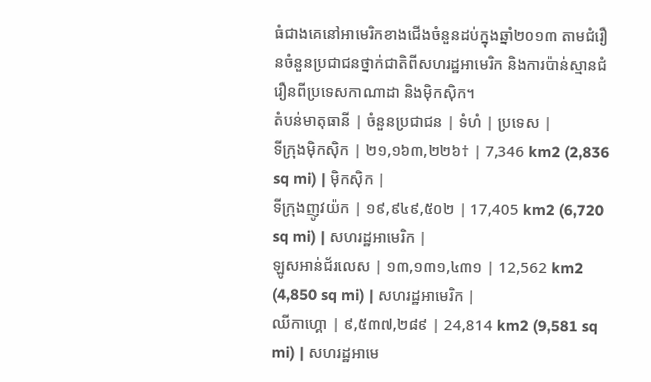ធំជាងគេនៅអាមេរិកខាងជើងចំនួនដប់ក្នុងឆ្នាំ២០១៣ តាមជំរឿនចំនួនប្រជាជនថ្នាក់ជាតិពីសហរដ្ឋអាមេរិក និងការប៉ាន់ស្មានជំរឿនពីប្រទេសកាណាដា និងម៉ិកស៊ិក។
តំបន់មាតុធានី | ចំនួនប្រជាជន | ទំហំ | ប្រទេស |
ទីក្រុងម៉ិកស៊ិក | ២១,១៦៣,២២៦† | 7,346 km2 (2,836 sq mi) | ម៉ិកស៊ិក |
ទីក្រុងញូវយ៉ក | ១៩,៩៤៩,៥០២ | 17,405 km2 (6,720 sq mi) | សហរដ្ឋអាមេរិក |
ឡូសអាន់ជ័រលេស | ១៣,១៣១,៤៣១ | 12,562 km2 (4,850 sq mi) | សហរដ្ឋអាមេរិក |
ឈីកាហ្គោ | ៩,៥៣៧,២៨៩ | 24,814 km2 (9,581 sq mi) | សហរដ្ឋអាមេ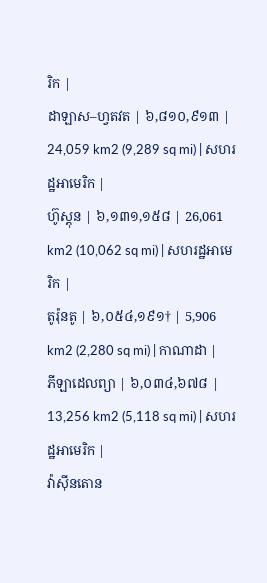រិក |
ដាឡាស–ហ្វតវត | ៦,៨១០,៩១៣ | 24,059 km2 (9,289 sq mi) | សហរដ្ឋអាមេរិក |
ហ៊ូស្តុន | ៦,១៣១,១៥៨ | 26,061 km2 (10,062 sq mi) | សហរដ្ឋអាមេរិក |
តូរ៉ុនតូ | ៦,០៥៤,១៩១† | 5,906 km2 (2,280 sq mi) | កាណាដា |
ភីឡាដេលព្យា | ៦,០៣៤,៦៧៨ | 13,256 km2 (5,118 sq mi) | សហរដ្ឋអាមេរិក |
វ៉ាស៊ីនតោន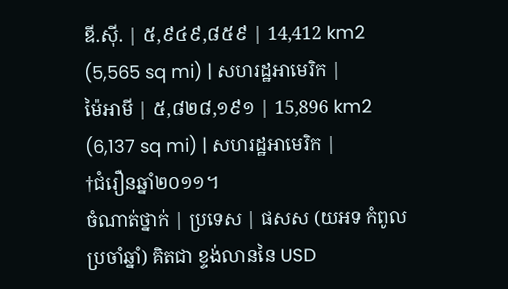ឌី.ស៊ី. | ៥,៩៤៩,៨៥៩ | 14,412 km2 (5,565 sq mi) | សហរដ្ឋអាមេរិក |
ម៉ៃអាមី | ៥,៨២៨,១៩១ | 15,896 km2 (6,137 sq mi) | សហរដ្ឋអាមេរិក |
†ជំរឿនឆ្នាំ២០១១។
ចំណាត់ថ្នាក់ | ប្រទេស | ផសស (យអទ កំពូលប្រចាំឆ្នាំ) គិតជា ខ្ទង់លាននៃ USD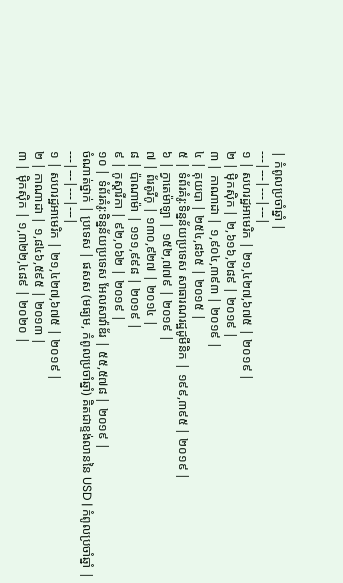| កំពូលប្រចាំឆ្នាំ |
---|---|---|---|
១ | សហរដ្ឋអាមេរិក | ២១,៤២៧,៦៧៥ | ២០១៩ |
២ | ម៉ិកស៊ិក | ២,៦១៦,២៨៩ | ២០១៩ |
៣ | កាណាដា | ១,៩០៤,៣៩៣ | ២០១៩ |
៤ | គុយបា | ២៥៤,៨៦៥ | ២០១៥ |
៥ | ទំព័រគំរូ:ទិន្នន័យប្រទេស សាធារណរដ្ឋដូមីនិក | ១៩៩,៣៩៥ | ២០១៩ |
៦ | ក្វាតេម៉ាឡា | ១៥២,៧៧៩ | ២០១៩ |
៧ | ព័រតូរីកូ | ១៣០,៩២៧ | ២០១៤ |
៨ | ប៉ាណាម៉ា | ១១១,៩៩៨ | ២០១៩ |
៩ | កូស្តារីកា | ៩២,០៦២ | ២០១៩ |
១០ | ទំព័រគំរូ:ទិន្នន័យប្រទេស អែលសាវ៉ាឌ័រ | ៥៥,៥៧៨ | ២០១៩ |
ចំណាត់ថ្នាក់ | ប្រទេស | ផសស (មធ្យម, កំពូលប្រចាំឆ្នាំ) គិតជាខ្ទង់លាននៃ USD | កំពូលប្រចាំឆ្នាំ |
---|---|---|---|
១ | សហរដ្ឋអាមេរិក | ២១,៤២៧,៦៧៥ | ២០១៩ |
២ | កាណាដា | ១,៨៤៦,៥៩៥ | ២០១៣ |
៣ | ម៉ិកស៊ិក | ១,៣២២,៤៨៩ | ២០២០ |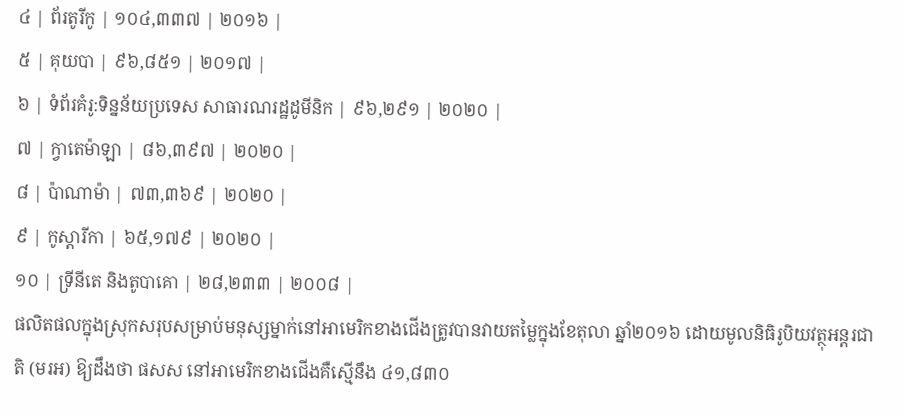៤ | ព័រតូរីកូ | ១០៤,៣៣៧ | ២០១៦ |
៥ | គុយបា | ៩៦,៨៥១ | ២០១៧ |
៦ | ទំព័រគំរូ:ទិន្នន័យប្រទេស សាធារណរដ្ឋដូមីនិក | ៩៦,២៩១ | ២០២០ |
៧ | ក្វាតេម៉ាឡា | ៨៦,៣៩៧ | ២០២០ |
៨ | ប៉ាណាម៉ា | ៧៣,៣៦៩ | ២០២០ |
៩ | កូស្តារីកា | ៦៥,១៧៩ | ២០២០ |
១០ | ទ្រីនីតេ និងតូបាគោ | ២៨,២៣៣ | ២០០៨ |
ផលិតផលក្នុងស្រុកសរុបសម្រាប់មនុស្សម្នាក់នៅអាមេរិកខាងជើងត្រូវបានវាយតម្លៃក្នុងខែតុលា ឆ្នាំ២០១៦ ដោយមូលនិធិរូបិយវត្ថុអន្តរជាតិ (មរអ) ឱ្យដឹងថា ផសស នៅអាមេរិកខាងជើងគឺស្មើនឹង ៤១,៨៣០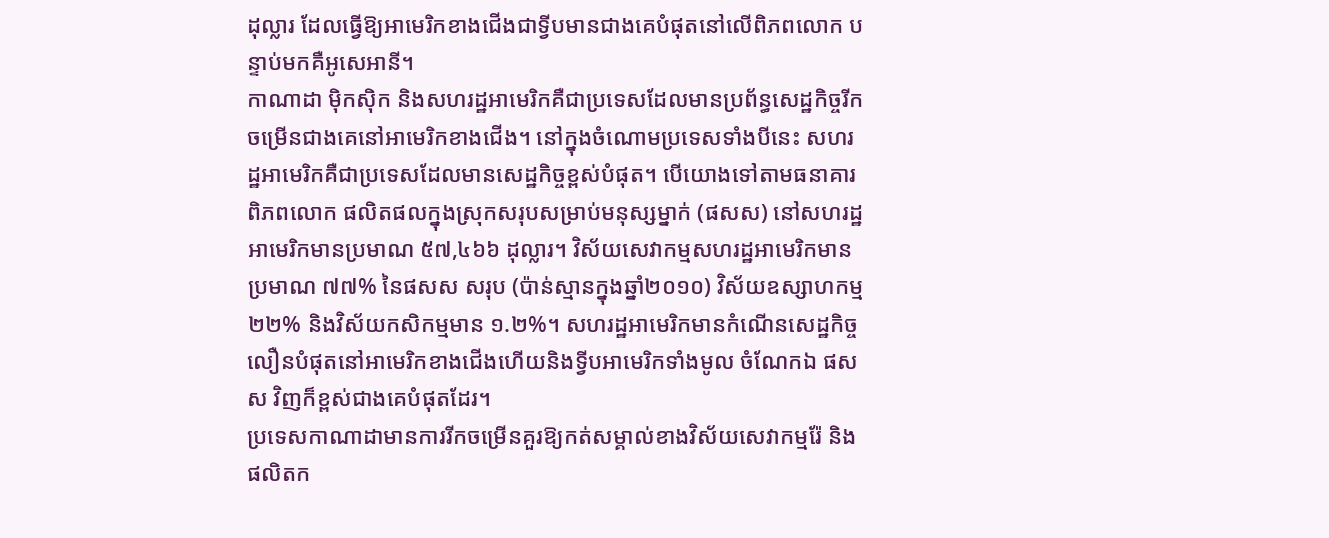ដុល្លារ ដែលធ្វើឱ្យអាមេរិកខាងជើងជាទ្វីបមានជាងគេបំផុតនៅលើពិភពលោក បន្ទាប់មកគឺអូសេអានី។
កាណាដា ម៉ិកស៊ិក និងសហរដ្ឋអាមេរិកគឺជាប្រទេសដែលមានប្រព័ន្ធសេដ្ឋកិច្ចរីកចម្រើនជាងគេនៅអាមេរិកខាងជើង។ នៅក្នុងចំណោមប្រទេសទាំងបីនេះ សហរដ្ឋអាមេរិកគឺជាប្រទេសដែលមានសេដ្ឋកិច្ចខ្ពស់បំផុត។ បើយោងទៅតាមធនាគារពិភពលោក ផលិតផលក្នុងស្រុកសរុបសម្រាប់មនុស្សម្នាក់ (ផសស) នៅសហរដ្ឋអាមេរិកមានប្រមាណ ៥៧,៤៦៦ ដុល្លារ។ វិស័យសេវាកម្មសហរដ្ឋអាមេរិកមានប្រមាណ ៧៧% នៃផសស សរុប (ប៉ាន់ស្មានក្នុងឆ្នាំ២០១០) វិស័យឧស្សាហកម្ម ២២% និងវិស័យកសិកម្មមាន ១.២%។ សហរដ្ឋអាមេរិកមានកំណើនសេដ្ឋកិច្ចលឿនបំផុតនៅអាមេរិកខាងជើងហើយនិងទ្វីបអាមេរិកទាំងមូល ចំណែកឯ ផសស វិញក៏ខ្ពស់ជាងគេបំផុតដែរ។
ប្រទេសកាណាដាមានការរីកចម្រើនគួរឱ្យកត់សម្គាល់ខាងវិស័យសេវាកម្មរ៉ែ និងផលិតក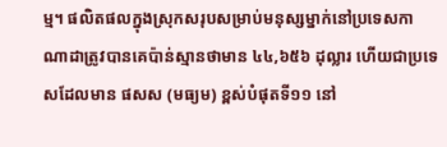ម្ម។ ផលិតផលក្នុងស្រុកសរុបសម្រាប់មនុស្សម្នាក់នៅប្រទេសកាណាដាត្រូវបានគេប៉ាន់ស្មានថាមាន ៤៤,៦៥៦ ដុល្លារ ហើយជាប្រទេសដែលមាន ផសស (មធ្យម) ខ្ពស់បំផុតទី១១ នៅ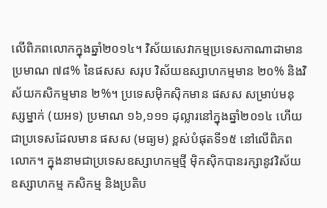លើពិភពលោកក្នុងឆ្នាំ២០១៤។ វិស័យសេវាកម្មប្រទេសកាណាដាមានប្រមាណ ៧៨% នៃផសស សរុប វិស័យឧស្សាហកម្មមាន ២០% និងវិស័យកសិកម្មមាន ២%។ ប្រទេសម៉ិកស៊ិកមាន ផសស សម្រាប់មនុស្សម្នាក់ (យអទ) ប្រមាណ ១៦,១១១ ដុល្លារនៅក្នុងឆ្នាំ២០១៤ ហើយជាប្រទេសដែលមាន ផសស (មធ្យម) ខ្ពស់បំផុតទី១៥ នៅលើពិភពលោក។ ក្នុងនាមជាប្រទេសឧស្សាហកម្មថ្មី ម៉ិកស៊ិកបានរក្សានូវវិស័យឧស្សាហកម្ម កសិកម្ម និងប្រតិប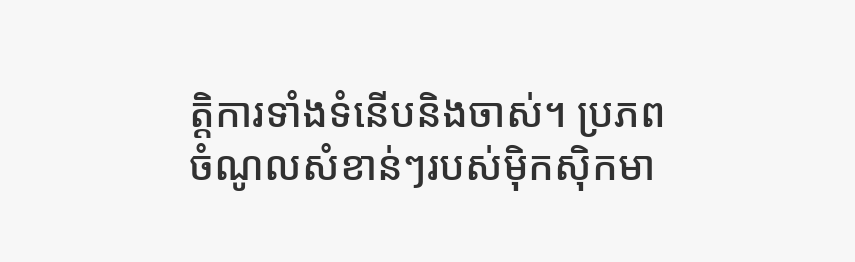ត្តិការទាំងទំនើបនិងចាស់។ ប្រភពចំណូលសំខាន់ៗរបស់ម៉ិកស៊ិកមា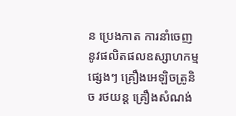ន ប្រេងកាត ការនាំចេញនូវផលិតផលឧស្សាហកម្មផ្សេងៗ គ្រឿងអេឡិចត្រូនិច រថយន្ត គ្រឿងសំណង់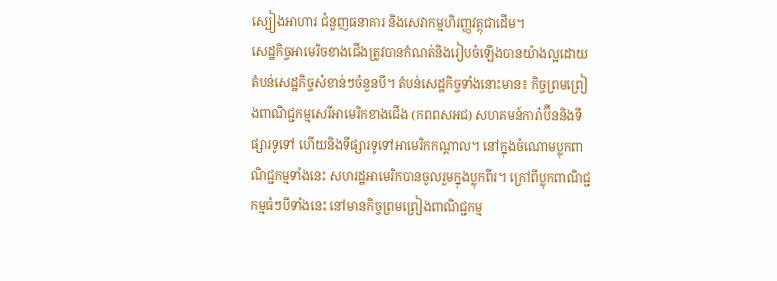ស្បៀងអាហារ ជំនួញធនាគារ និងសេវាកម្មហិរញ្ញវត្ថុជាដើម។
សេដ្ឋកិច្ចអាមេរិចខាងជើងត្រូវបានកំណត់និងរៀបចំឡើងបានយ៉ាងល្អដោយតំបន់សេដ្ឋកិច្ចសំខាន់ៗចំនួនបី។ តំបន់សេដ្ឋកិច្ចទាំងនោះមាន៖ កិច្ចព្រមព្រៀងពាណិជ្ជកម្មសេរីអាមេរិកខាងជើង (កពពសអជ) សហគមន៍ការ៉ាប៊ីននិងទីផ្សារទូទៅ ហើយនិងទីផ្សារទូទៅអាមេរិកកណ្តាល។ នៅក្នុងចំណោមប្លុកពាណិជ្ជកម្មទាំងនេះ សហរដ្ឋអាមេរិកបានចូលរួមក្នុងប្លុកពីរ។ ក្រៅពីប្លុកពាណិជ្ជកម្មធំៗបីទាំងនេះ នៅមានកិច្ចព្រមព្រៀងពាណិជ្ជកម្ម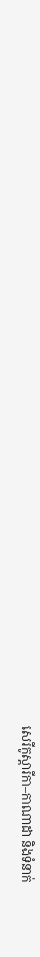សេរីកូស្តារីកា–កាណាដា និងទំនាក់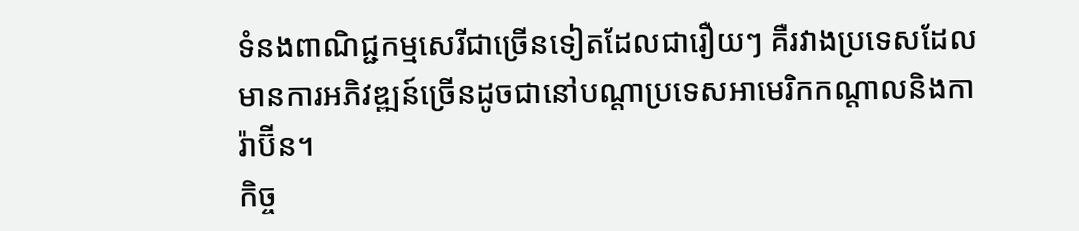ទំនងពាណិជ្ជកម្មសេរីជាច្រើនទៀតដែលជារឿយៗ គឺរវាងប្រទេសដែលមានការអភិវឌ្ឍន៍ច្រើនដូចជានៅបណ្តាប្រទេសអាមេរិកកណ្តាលនិងការ៉ាប៊ីន។
កិច្ច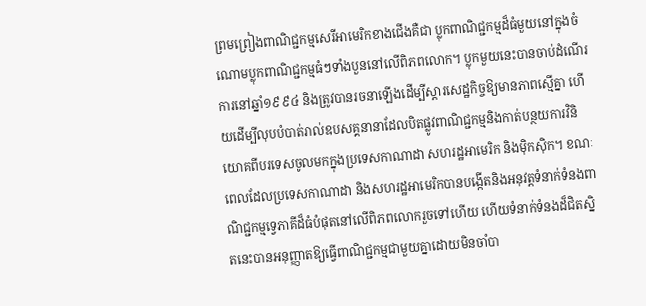ព្រមព្រៀងពាណិជ្ជកម្មសេរីអាមេរិកខាងជើងគឺជា ប្លុកពាណិជ្ជកម្មដ៏ធំមួយនៅក្នុងចំណោមប្លុកពាណិជ្ជកម្មធំៗទាំងបួននៅលើពិភពលោក។ ប្លុកមួយនេះបានចាប់ដំណើរការនៅឆ្នាំ១៩៩៤ និងត្រូវបានរចនាឡើងដើម្បីស្តារសេដ្ឋកិច្ចឱ្យមានភាពស្មើគ្នា ហើយដើម្បីលុបបំបាត់រាល់ឧបសគ្គនានាដែលបិតផ្លូវពាណិជ្ជកម្មនិងកាត់បន្ថយការវិនិយោគពីបរទេសចូលមកក្នុងប្រទេសកាណាដា សហរដ្ឋអាមេរិក និងម៉ិកស៊ិក។ ខណៈពេលដែលប្រទេសកាណាដា និងសហរដ្ឋអាមេរិកបានបង្កើតនិងអនុវត្តទំនាក់ទំនងពាណិជ្ជកម្មទ្វេភាគីដ៏ធំបំផុតនៅលើពិភពលោករួចទៅហើយ ហើយទំនាក់ទំនងដ៏ជិតស្និតនេះបានអនុញ្ញាតឱ្យធ្វើពាណិជ្ជកម្មជាមួយគ្នាដោយមិនចាំបា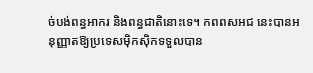ច់បង់ពន្ធអាករ និងពន្ធជាតិនោះទេ។ កពពសអជ នេះបានអនុញ្ញាតឱ្យប្រទេសម៉ិកស៊ិកទទួលបាន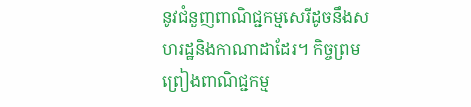នូវជំនួញពាណិជ្ជកម្មសេរីដូចនឹងសហរដ្ឋនិងកាណាដាដែរ។ កិច្ចព្រមព្រៀងពាណិជ្ជកម្ម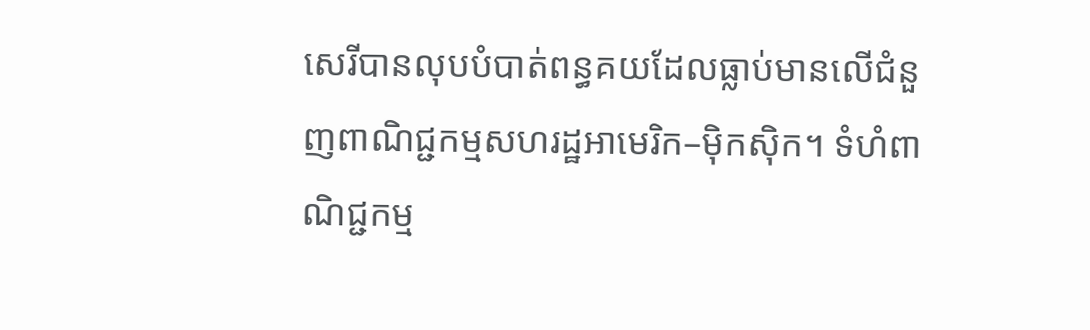សេរីបានលុបបំបាត់ពន្ធគយដែលធ្លាប់មានលើជំនួញពាណិជ្ជកម្មសហរដ្ឋអាមេរិក–ម៉ិកស៊ិក។ ទំហំពាណិជ្ជកម្ម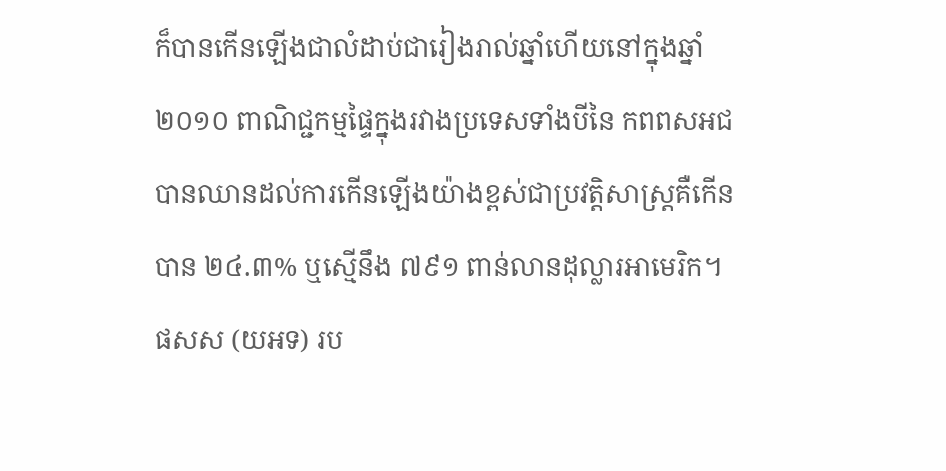ក៏បានកើនឡើងជាលំដាប់ជារៀងរាល់ឆ្នាំហើយនៅក្នុងឆ្នាំ២០១០ ពាណិជ្ជកម្មផ្ទៃក្នុងរវាងប្រទេសទាំងបីនៃ កពពសអជ បានឈានដល់ការកើនឡើងយ៉ាងខ្ពស់ជាប្រវត្តិសាស្ត្រគឺកើនបាន ២៤.៣% ឬស្មើនឹង ៧៩១ ពាន់លានដុល្លារអាមេរិក។ ផសស (យអទ) រប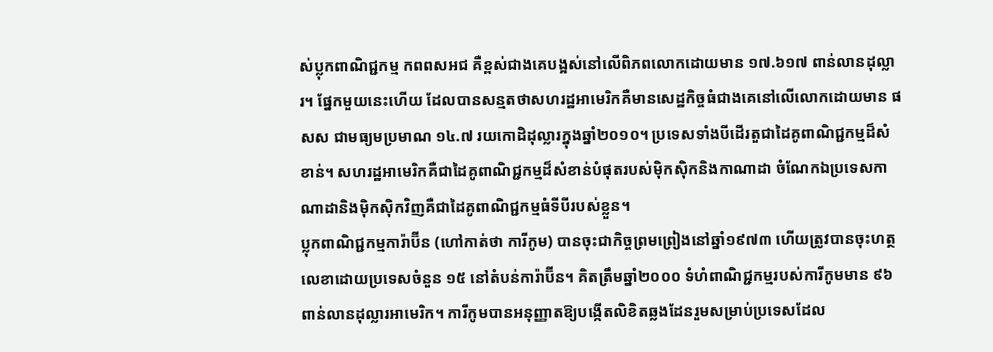ស់ប្លុកពាណិជ្ជកម្ម កពពសអជ គឺខ្ពស់ជាងគេបង្អស់នៅលើពិភពលោកដោយមាន ១៧.៦១៧ ពាន់លានដុល្លារ។ ផ្នែកមួយនេះហើយ ដែលបានសន្មតថាសហរដ្ឋអាមេរិកគឺមានសេដ្ឋកិច្ចធំជាងគេនៅលើលោកដោយមាន ផសស ជាមធ្យមប្រមាណ ១៤.៧ រយកោដិដុល្លារក្នុងឆ្នាំ២០១០។ ប្រទេសទាំងបីដើរតួជាដៃគូពាណិជ្ជកម្មដ៏សំខាន់។ សហរដ្ឋអាមេរិកគឺជាដៃគូពាណិជ្ជកម្មដ៏សំខាន់បំផុតរបស់ម៉ិកស៊ិកនិងកាណាដា ចំណែកឯប្រទេសកាណាដានិងម៉ិកស៊ិកវិញគឺជាដៃគូពាណិជ្ជកម្មធំទីបីរបស់ខ្លួន។
ប្លុកពាណិជ្ជកម្មការ៉ាប៊ីន (ហៅកាត់ថា ការីកូម) បានចុះជាកិច្ចព្រមព្រៀងនៅឆ្នាំ១៩៧៣ ហើយត្រូវបានចុះហត្ថលេខាដោយប្រទេសចំនួន ១៥ នៅតំបន់ការ៉ាប៊ីន។ គិតត្រឹមឆ្នាំ២០០០ ទំហំពាណិជ្ជកម្មរបស់ការីកូមមាន ៩៦ ពាន់លានដុល្លារអាមេរិក។ ការីកូមបានអនុញ្ញាតឱ្យបង្កើតលិខិតឆ្លងដែនរួមសម្រាប់ប្រទេសដែល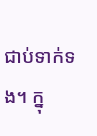ជាប់ទាក់ទង។ ក្នុ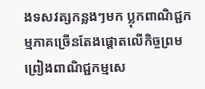ងទសវត្សកន្លងៗមក ប្លុកពាណិជ្ជកម្មភាគច្រើនតែងផ្តោតលើកិច្ចព្រមព្រៀងពាណិជ្ជកម្មសេ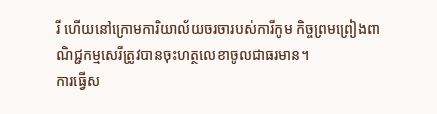រី ហើយនៅក្រោមការិយាល័យចរចារបស់ការីកូម កិច្ចព្រមព្រៀងពាណិជ្ជកម្មសេរីត្រូវបានចុះហត្ថលេខាចូលជាធរមាន។
ការធ្វើស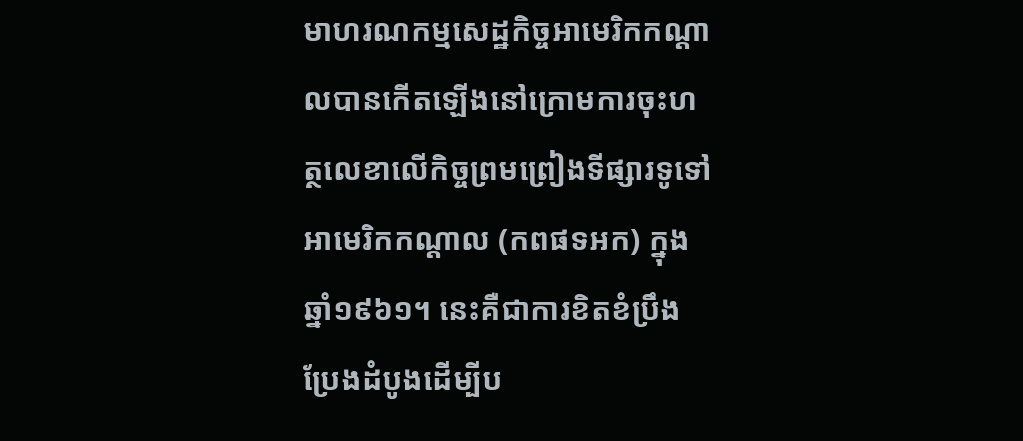មាហរណកម្មសេដ្ឋកិច្ចអាមេរិកកណ្តាលបានកើតឡើងនៅក្រោមការចុះហត្ថលេខាលើកិច្ចព្រមព្រៀងទីផ្សារទូទៅអាមេរិកកណ្តាល (កពផទអក) ក្នុងឆ្នាំ១៩៦១។ នេះគឺជាការខិតខំប្រឹងប្រែងដំបូងដើម្បីប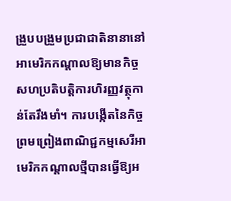ង្រួបបង្រួមប្រជាជាតិនានានៅអាមេរិកកណ្តាលឱ្យមានកិច្ចសហប្រតិបត្តិការហិរញ្ញវត្ថុកាន់តែរឹងមាំ។ ការបង្កើតនៃកិច្ចព្រមព្រៀងពាណិជ្ជកម្មសេរីអាមេរិកកណ្តាលថ្មីបានធ្វើឱ្យអ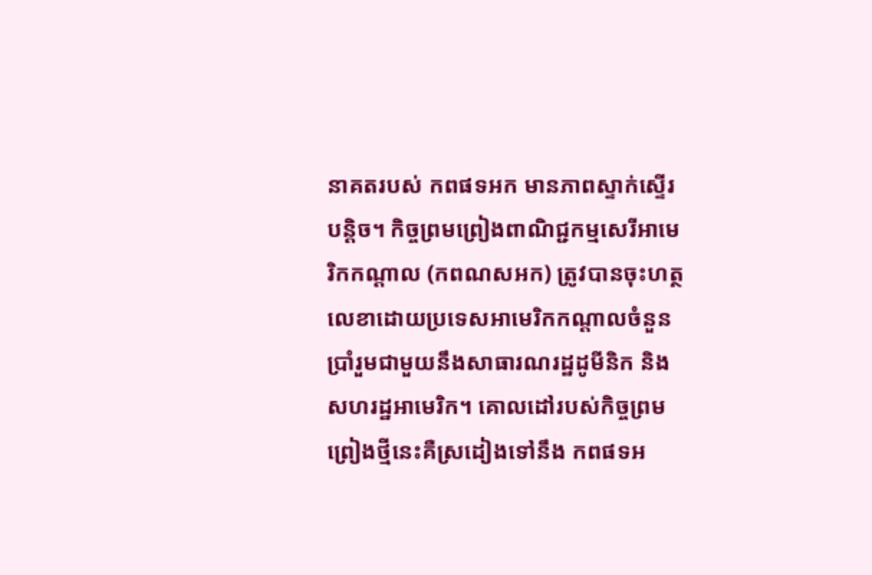នាគតរបស់ កពផទអក មានភាពស្ទាក់ស្ទើរបន្តិច។ កិច្ចព្រមព្រៀងពាណិជ្ជកម្មសេរីអាមេរិកកណ្តាល (កពណសអក) ត្រូវបានចុះហត្ថលេខាដោយប្រទេសអាមេរិកកណ្តាលចំនួនប្រាំរួមជាមួយនឹងសាធារណរដ្ឋដូមីនិក និងសហរដ្ឋអាមេរិក។ គោលដៅរបស់កិច្ចព្រមព្រៀងថ្មីនេះគឺស្រដៀងទៅនឹង កពផទអ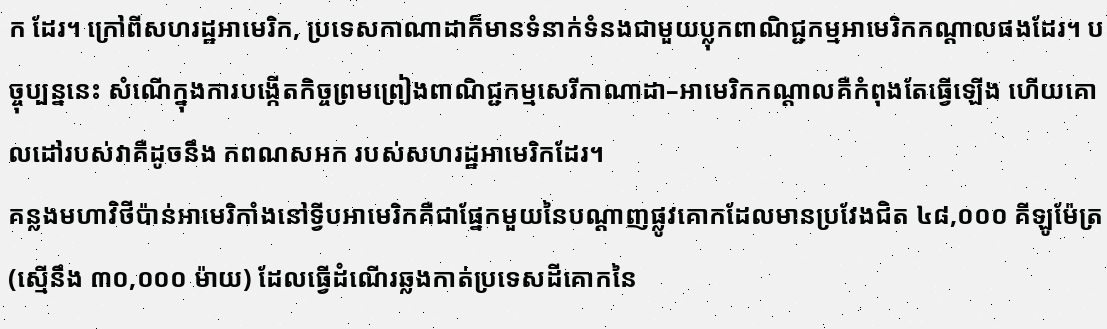ក ដែរ។ ក្រៅពីសហរដ្ឋអាមេរិក, ប្រទេសកាណាដាក៏មានទំនាក់ទំនងជាមួយប្លុកពាណិជ្ជកម្មអាមេរិកកណ្តាលផងដែរ។ បច្ចុប្បន្ននេះ សំណើក្នុងការបង្កើតកិច្ចព្រមព្រៀងពាណិជ្ជកម្មសេរីកាណាដា–អាមេរិកកណ្តាលគឺកំពុងតែធ្វើឡើង ហើយគោលដៅរបស់វាគឺដូចនឹង កពណសអក របស់សហរដ្ឋអាមេរិកដែរ។
គន្លងមហាវិថីប៉ាន់អាមេរិកាំងនៅទ្វីបអាមេរិកគឺជាផ្នែកមួយនៃបណ្តាញផ្លូវគោកដែលមានប្រវែងជិត ៤៨,០០០ គីឡូម៉ែត្រ (ស្មើនឹង ៣០,០០០ ម៉ាយ) ដែលធ្វើដំណើរឆ្លងកាត់ប្រទេសដីគោកនៃ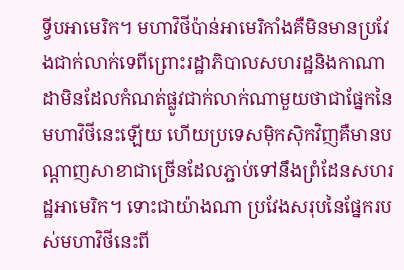ទ្វីបអាមេរិក។ មហាវិថីប៉ាន់អាមេរិកាំងគឺមិនមានប្រវែងជាក់លាក់ទេពីព្រោះរដ្ឋាភិបាលសហរដ្ឋនិងកាណាដាមិនដែលកំណត់ផ្លូវជាក់លាក់ណាមួយថាជាផ្នែកនៃមហាវិថីនេះឡើយ ហើយប្រទេសម៉ិកស៊ិកវិញគឺមានបណ្តាញសាខាជាច្រើនដែលភ្ជាប់ទៅនឹងព្រំដែនសហរដ្ឋអាមេរិក។ ទោះជាយ៉ាងណា ប្រវែងសរុបនៃផ្នែករបស់មហាវិថីនេះពី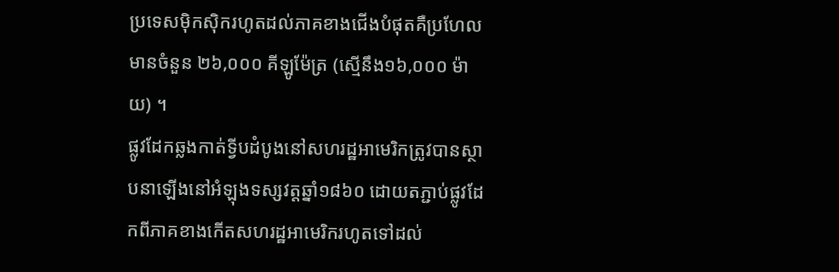ប្រទេសម៉ិកស៊ិករហូតដល់ភាគខាងជើងបំផុតគឺប្រហែលមានចំនួន ២៦,០០០ គីឡូម៉ែត្រ (ស្មើនឹង១៦,០០០ ម៉ាយ) ។
ផ្លូវដែកឆ្លងកាត់ទ្វីបដំបូងនៅសហរដ្ឋអាមេរិកត្រូវបានស្ថាបនាឡើងនៅអំឡុងទស្សវត្តឆ្នាំ១៨៦០ ដោយតភ្ជាប់ផ្លូវដែកពីភាគខាងកើតសហរដ្ឋអាមេរិករហូតទៅដល់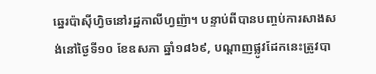ឆ្នេរប៉ាស៊ីហ្វិចនៅរដ្ឋកាលីហ្វញ៉ា។ បន្ទាប់ពីបានបញ្ចប់ការសាងសង់នៅថ្ងៃទី១០ ខែឧសភា ឆ្នាំ១៨៦៩, បណ្តាញផ្លូវដែកនេះត្រូវបា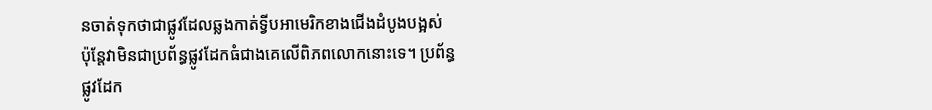នចាត់ទុកថាជាផ្លូវដែលឆ្លងកាត់ទ្វីបអាមេរិកខាងជើងដំបូងបង្អស់ ប៉ុន្តែវាមិនជាប្រព័ន្ធផ្លូវដែកធំជាងគេលើពិភពលោកនោះទេ។ ប្រព័ន្ធផ្លូវដែក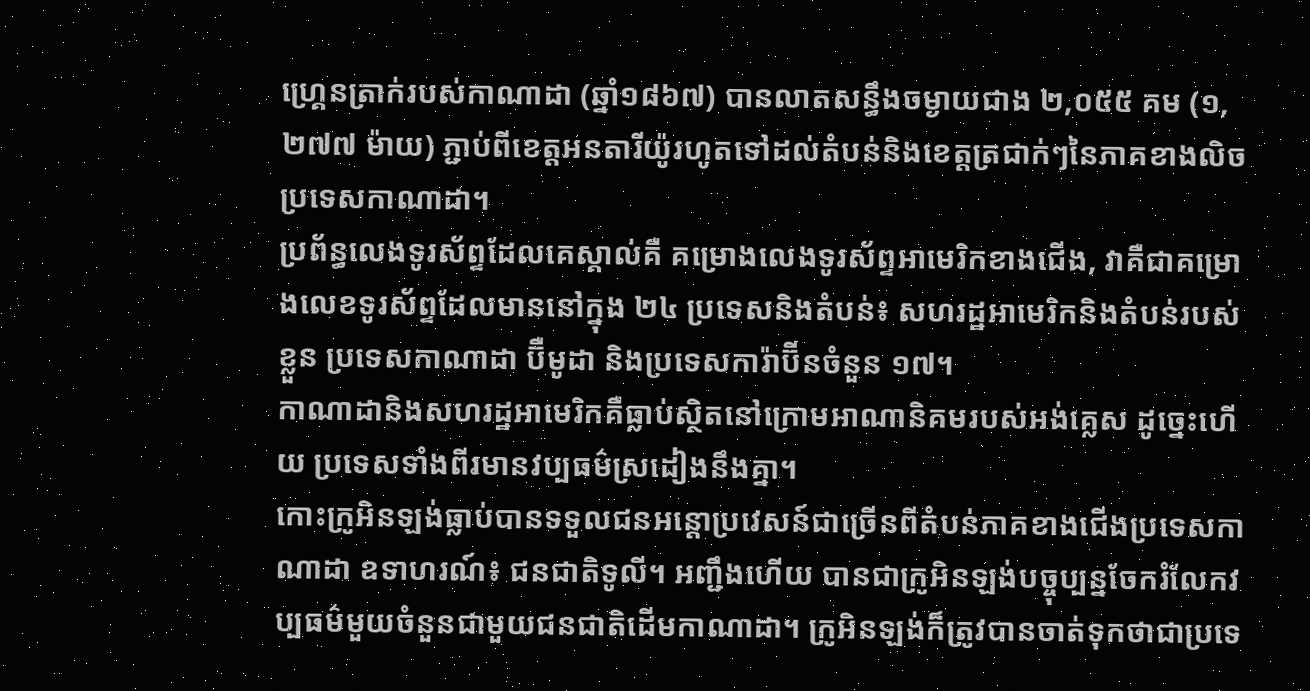ហ្គ្រេនត្រាក់របស់កាណាដា (ឆ្នាំ១៨៦៧) បានលាតសន្ធឹងចម្ងាយជាង ២,០៥៥ គម (១,២៧៧ ម៉ាយ) ភ្ជាប់ពីខេត្តអនតារីយ៉ូរហូតទៅដល់តំបន់និងខេត្តត្រជាក់ៗនៃភាគខាងលិចប្រទេសកាណាដា។
ប្រព័ន្ធលេងទូរស័ព្ទដែលគេស្គាល់គឺ គម្រោងលេងទូរស័ព្ទអាមេរិកខាងជើង, វាគឺជាគម្រោងលេខទូរស័ព្ទដែលមាននៅក្នុង ២៤ ប្រទេសនិងតំបន់៖ សហរដ្ឋអាមេរិកនិងតំបន់របស់ខ្លួន ប្រទេសកាណាដា ប៊ឺមូដា និងប្រទេសការ៉ាប៊ីនចំនួន ១៧។
កាណាដានិងសហរដ្ឋអាមេរិកគឺធ្លាប់ស្ថិតនៅក្រោមអាណានិគមរបស់អង់គ្លេស ដូច្នេះហើយ ប្រទេសទាំងពីរមានវប្បធម៌ស្រដៀងនឹងគ្នា។
កោះក្រូអិនឡង់ធ្លាប់បានទទួលជនអន្តោប្រវេសន៍ជាច្រើនពីតំបន់ភាគខាងជើងប្រទេសកាណាដា ឧទាហរណ៍៖ ជនជាតិទូលី។ អញ្ជឹងហើយ បានជាក្រូអិនឡង់បច្ចុប្បន្នចែករំលែកវប្បធម៌មួយចំនួនជាមួយជនជាតិដើមកាណាដា។ ក្រូអិនឡង់ក៏ត្រូវបានចាត់ទុកថាជាប្រទេ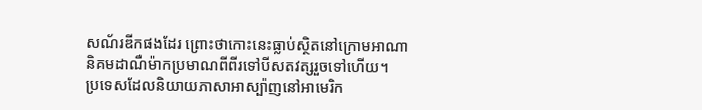សណ័រឌីកផងដែរ ព្រោះថាកោះនេះធ្លាប់ស្ថិតនៅក្រោមអាណានិគមដាណឺម៉ាកប្រមាណពីពីរទៅបីសតវត្សរួចទៅហើយ។
ប្រទេសដែលនិយាយភាសាអាស្ប៉ាញនៅអាមេរិក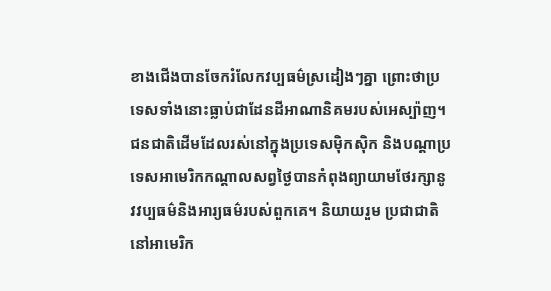ខាងជើងបានចែករំលែកវប្បធម៌ស្រដៀងៗគ្នា ព្រោះថាប្រទេសទាំងនោះធ្លាប់ជាដែនដីអាណានិគមរបស់អេស្ប៉ាញ។ ជនជាតិដើមដែលរស់នៅក្នុងប្រទេសម៉ិកស៊ិក និងបណ្តាប្រទេសអាមេរិកកណ្តាលសព្វថ្ងៃបានកំពុងព្យាយាមថែរក្សានូវវប្បធម៌និងអារ្យធម៌របស់ពួកគេ។ និយាយរួម ប្រជាជាតិនៅអាមេរិក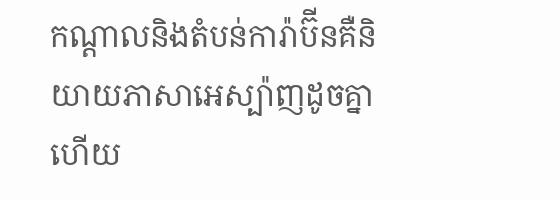កណ្តាលនិងតំបន់ការ៉ាប៊ីនគឺនិយាយភាសាអេស្ប៉ាញដូចគ្នាហើយ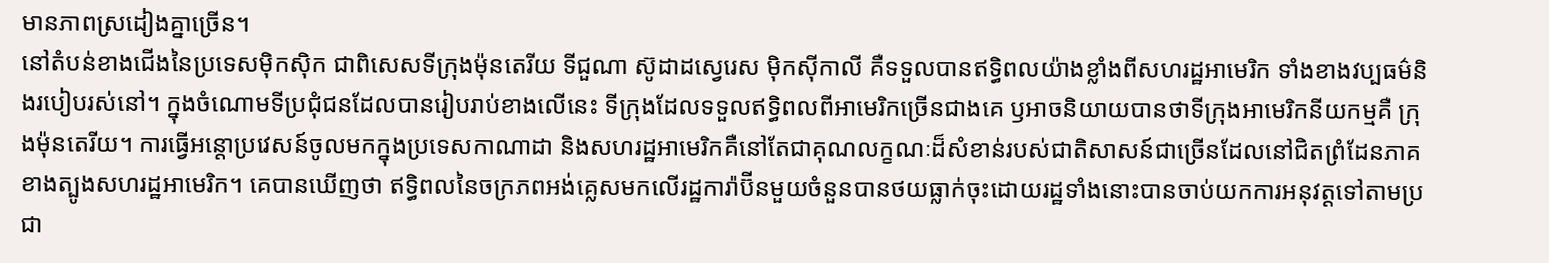មានភាពស្រដៀងគ្នាច្រើន។
នៅតំបន់ខាងជើងនៃប្រទេសម៉ិកស៊ិក ជាពិសេសទីក្រុងម៉ុនតេរីយ ទីជួណា ស៊ូដាដស្វេរេស ម៉ិកស៊ីកាលី គឺទទួលបានឥទ្ធិពលយ៉ាងខ្លាំងពីសហរដ្ឋអាមេរិក ទាំងខាងវប្បធម៌និងរបៀបរស់នៅ។ ក្នុងចំណោមទីប្រជុំជនដែលបានរៀបរាប់ខាងលើនេះ ទីក្រុងដែលទទួលឥទ្ធិពលពីអាមេរិកច្រើនជាងគេ ឫអាចនិយាយបានថាទីក្រុងអាមេរិកនីយកម្មគឺ ក្រុងម៉ុនតេរីយ។ ការធ្វើអន្តោប្រវេសន៍ចូលមកក្នុងប្រទេសកាណាដា និងសហរដ្ឋអាមេរិកគឺនៅតែជាគុណលក្ខណៈដ៏សំខាន់របស់ជាតិសាសន៍ជាច្រើនដែលនៅជិតព្រំដែនភាគខាងត្បូងសហរដ្ឋអាមេរិក។ គេបានឃើញថា ឥទ្ធិពលនៃចក្រភពអង់គ្លេសមកលើរដ្ឋការ៉ាប៊ីនមួយចំនួនបានថយធ្លាក់ចុះដោយរដ្ឋទាំងនោះបានចាប់យកការអនុវត្តទៅតាមប្រជា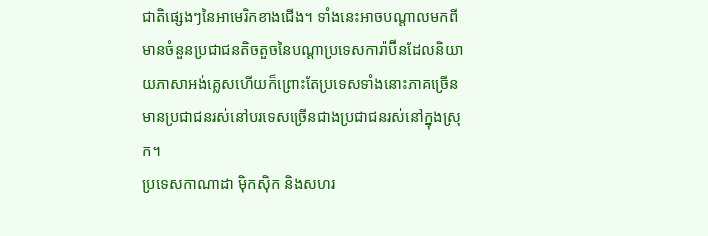ជាតិផ្សេងៗនៃអាមេរិកខាងជើង។ ទាំងនេះអាចបណ្តាលមកពីមានចំនួនប្រជាជនតិចតួចនៃបណ្តាប្រទេសការ៉ាប៊ីនដែលនិយាយភាសាអង់គ្លេសហើយក៏ព្រោះតែប្រទេសទាំងនោះភាគច្រើនមានប្រជាជនរស់នៅបរទេសច្រើនជាងប្រជាជនរស់នៅក្នុងស្រុក។
ប្រទេសកាណាដា ម៉ិកស៊ិក និងសហរ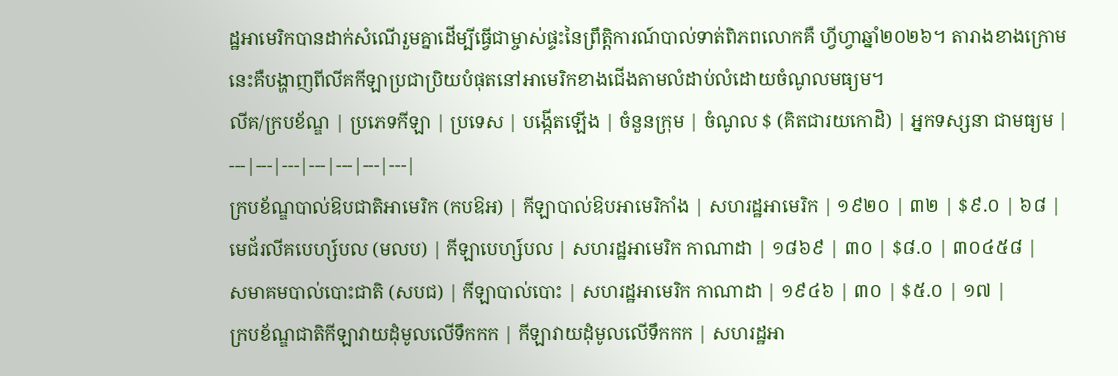ដ្ឋអាមេរិកបានដាក់សំណើរួមគ្នាដើម្បីធ្វើជាម្ចាស់ផ្ទះនៃព្រឹត្តិការណ៍បាល់ទាត់ពិភពលោកគឺ ហ្វីហ្វាឆ្នាំ២០២៦។ តារាងខាងក្រោមនេះគឺបង្ហាញពីលីគកីឡាប្រជាប្រិយបំផុតនៅអាមេរិកខាងជើងតាមលំដាប់លំដោយចំណូលមធ្យម។
លីគ/ក្របខ័ណ្ឌ | ប្រភេទកីឡា | ប្រទេស | បង្កើតឡើង | ចំនួនក្រុម | ចំណូល $ (គិតជារយកោដិ) | អ្នកទស្សនា ជាមធ្យម |
---|---|---|---|---|---|---|
ក្របខ័ណ្ឌបាល់ឱបជាតិអាមេរិក (កបឱអ) | កីឡាបាល់ឱបអាមេរិកាំង | សហរដ្ឋអាមេរិក | ១៩២០ | ៣២ | $៩.០ | ៦៨ |
មេជ័រលីគបេហ្ស៍បល (មលប) | កីឡាបេហ្ស៍បល | សហរដ្ឋអាមេរិក កាណាដា | ១៨៦៩ | ៣០ | $៨.០ | ៣០៤៥៨ |
សមាគមបាល់បោះជាតិ (សបជ) | កីឡាបាល់បោះ | សហរដ្ឋអាមេរិក កាណាដា | ១៩៤៦ | ៣០ | $៥.០ | ១៧ |
ក្របខ័ណ្ឌជាតិកីឡាវាយដុំមូលលើទឹកកក | កីឡាវាយដុំមូលលើទឹកកក | សហរដ្ឋអា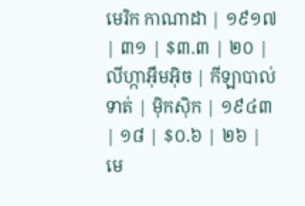មេរិក កាណាដា | ១៩១៧ | ៣១ | $៣.៣ | ២០ |
លីហ្កាអ៊ឹមអ៊ិច | កីឡាបាល់ទាត់ | ម៉ិកស៊ិក | ១៩៤៣ | ១៨ | $០.៦ | ២៦ |
មេ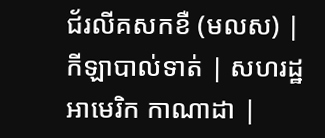ជ័រលីគសកខឺ (មលស) | កីឡាបាល់ទាត់ | សហរដ្ឋអាមេរិក កាណាដា |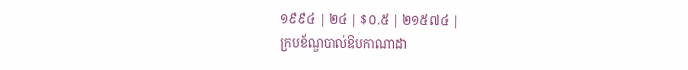១៩៩៤ | ២៤ | $០.៥ | ២១៥៧៤ |
ក្របខ័ណ្ឌបាល់ឱបកាណាដា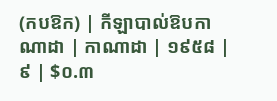(កបឱក) | កីឡាបាល់ឱបកាណាដា | កាណាដា | ១៩៥៨ | ៩ | $០.៣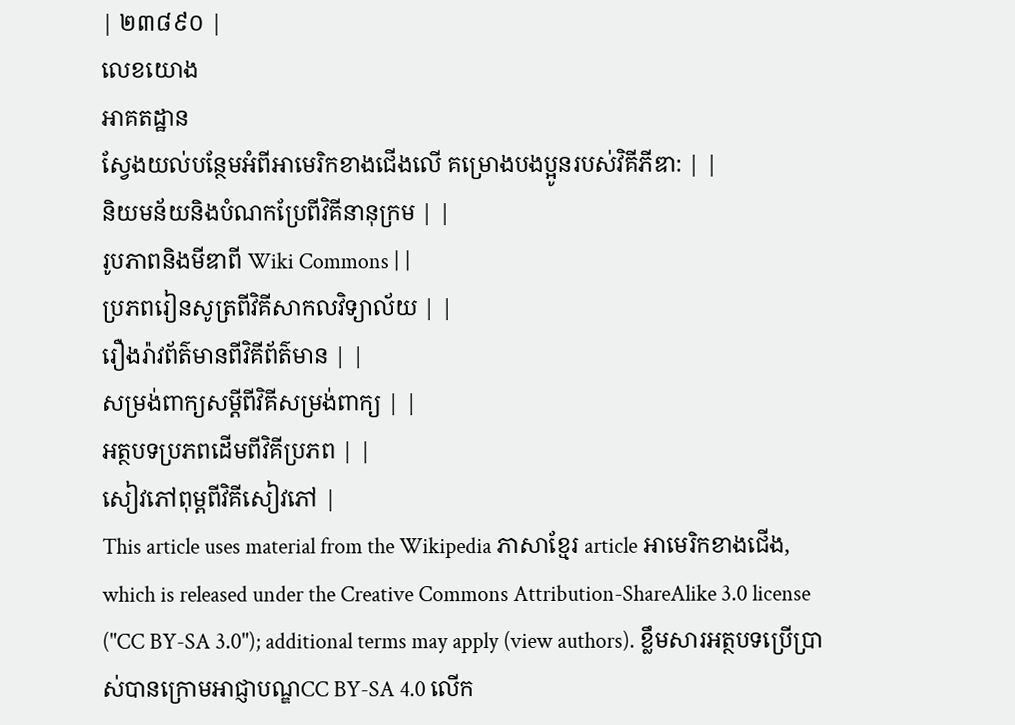| ២៣៨៩០ |
លេខយោង
អាគតដ្ឋាន
ស្វែងយល់បន្ថែមអំពីអាមេរិកខាងជើងលើ គម្រោងបងប្អូនរបស់វិគីភីឌា: | |
និយមន័យនិងបំណកប្រែពីវិគីនានុក្រម | |
រូបភាពនិងមីឌាពី Wiki Commons | |
ប្រភពរៀនសូត្រពីវិគីសាកលវិទ្យាល័យ | |
រឿងរ៉ាវព័ត៌មានពីវិគីព័ត៌មាន | |
សម្រង់ពាក្យសម្ដីពីវិគីសម្រង់ពាក្យ | |
អត្ថបទប្រភពដើមពីវិគីប្រភព | |
សៀវភៅពុម្ពពីវិគីសៀវភៅ |
This article uses material from the Wikipedia ភាសាខ្មែរ article អាមេរិកខាងជើង, which is released under the Creative Commons Attribution-ShareAlike 3.0 license ("CC BY-SA 3.0"); additional terms may apply (view authors). ខ្លឹមសារអត្ថបទប្រើប្រាស់បានក្រោមអាជ្ញាបណ្ឌCC BY-SA 4.0 លើក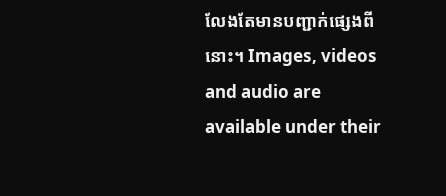លែងតែមានបញ្ជាក់ផ្សេងពីនោះ។ Images, videos and audio are available under their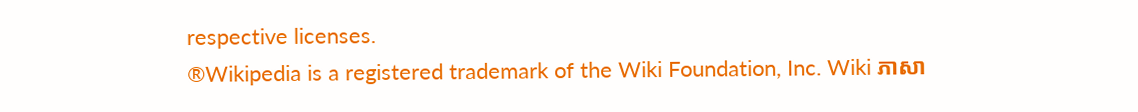respective licenses.
®Wikipedia is a registered trademark of the Wiki Foundation, Inc. Wiki ភាសា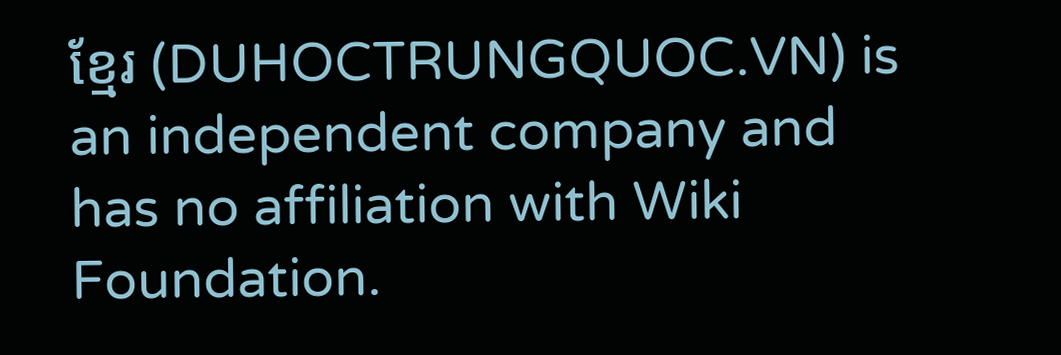ខ្មែរ (DUHOCTRUNGQUOC.VN) is an independent company and has no affiliation with Wiki Foundation.